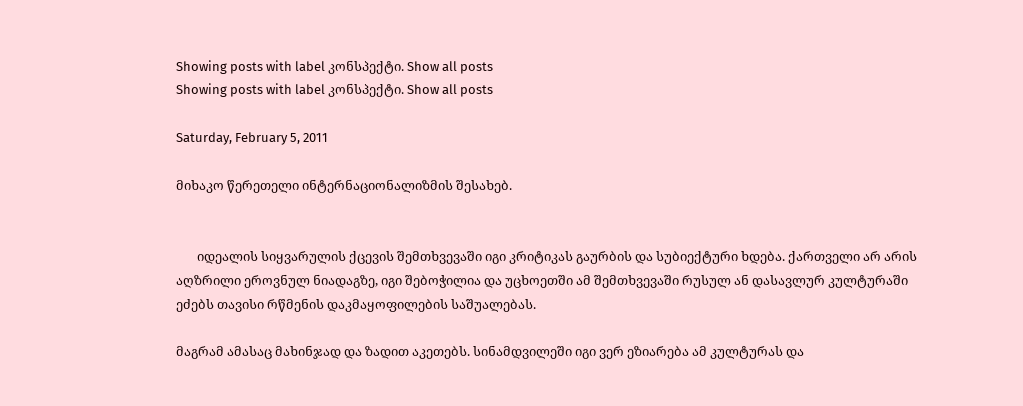Showing posts with label კონსპექტი. Show all posts
Showing posts with label კონსპექტი. Show all posts

Saturday, February 5, 2011

მიხაკო წერეთელი ინტერნაციონალიზმის შესახებ.


       იდეალის სიყვარულის ქცევის შემთხვევაში იგი კრიტიკას გაურბის და სუბიექტური ხდება. ქართველი არ არის აღზრილი ეროვნულ ნიადაგზე, იგი შებოჭილია და უცხოეთში ამ შემთხვევაში რუსულ ან დასავლურ კულტურაში ეძებს თავისი რწმენის დაკმაყოფილების საშუალებას.

მაგრამ ამასაც მახინჯად და ზადით აკეთებს. სინამდვილეში იგი ვერ ეზიარება ამ კულტურას და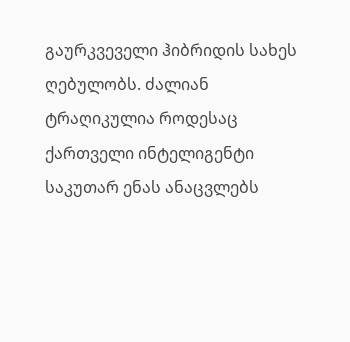გაურკვეველი ჰიბრიდის სახეს ღებულობს. ძალიან ტრაღიკულია როდესაც ქართველი ინტელიგენტი საკუთარ ენას ანაცვლებს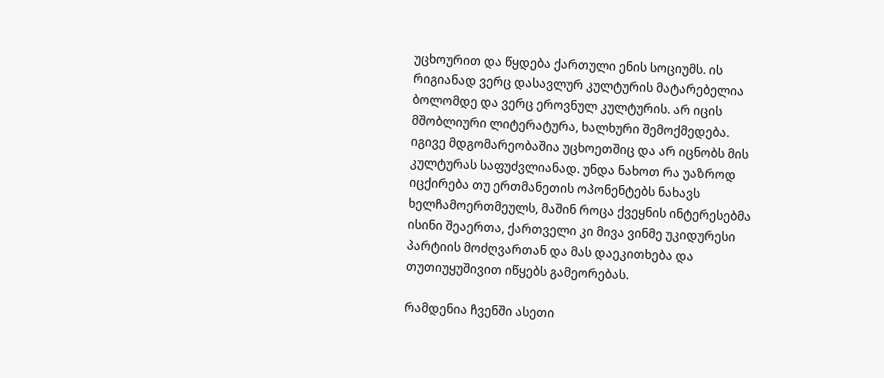უცხოურით და წყდება ქართული ენის სოციუმს. ის რიგიანად ვერც დასავლურ კულტურის მატარებელია ბოლომდე და ვერც ეროვნულ კულტურის. არ იცის მშობლიური ლიტერატურა, ხალხური შემოქმედება. იგივე მდგომარეობაშია უცხოეთშიც და არ იცნობს მის კულტურას საფუძვლიანად. უნდა ნახოთ რა უაზროდ იცქირება თუ ერთმანეთის ოპონენტებს ნახავს ხელჩამოერთმეულს, მაშინ როცა ქვეყნის ინტერესებმა ისინი შეაერთა, ქართველი კი მივა ვინმე უკიდურესი პარტიის მოძღვართან და მას დაეკითხება და თუთიუყუშივით იწყებს გამეორებას.

რამდენია ჩვენში ასეთი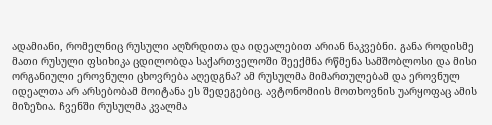ადამიანი, რომელნიც რუსული აღზრდითა და იდეალებით არიან ნაკვებნი. განა როდისმე მათი რუსული ფსიხიკა ცდილობდა საქართველოში შეექმნა რწმენა სამშობლოსი და მისი ორგანიული ეროვნული ცხოვრება აღედგნა? ამ რუსულმა მიმართულებამ და ეროვნულ იდეალთა არ არსებობამ მოიტანა ეს შედეგებიც. ავტონომიის მოთხოვნის უარყოფაც ამის მიზეზია. ჩვენში რუსულმა კვალმა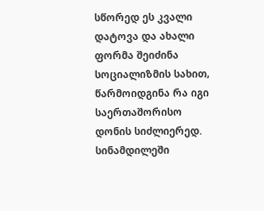სწორედ ეს კვალი დატოვა და ახალი ფორმა შეიძინა სოციალიზმის სახით, წარმოიდგინა რა იგი საერთაშორისო დონის სიძლიერედ. სინამდილეში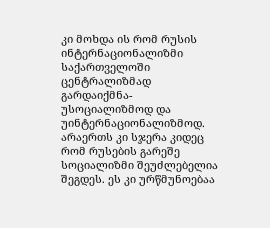კი მოხდა ის რომ რუსის ინტერნაციონალიზმი საქართველოში ცენტრალიზმად გარდაიქმნა-უსოციალიზმოდ და უინტერნაციონალიზმოდ. არაერთს კი სჯერა კიდეც რომ რუსების გარეშე სოციალიზმი შეუძლებელია შეგდეს. ეს კი ურწმუნოებაა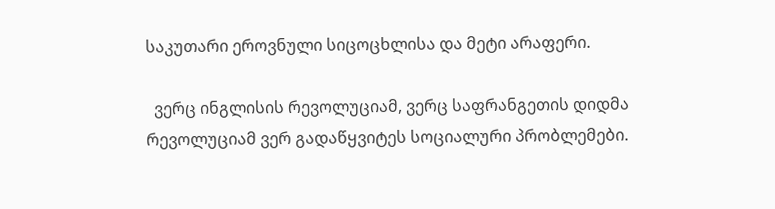საკუთარი ეროვნული სიცოცხლისა და მეტი არაფერი.

  ვერც ინგლისის რევოლუციამ, ვერც საფრანგეთის დიდმა რევოლუციამ ვერ გადაწყვიტეს სოციალური პრობლემები.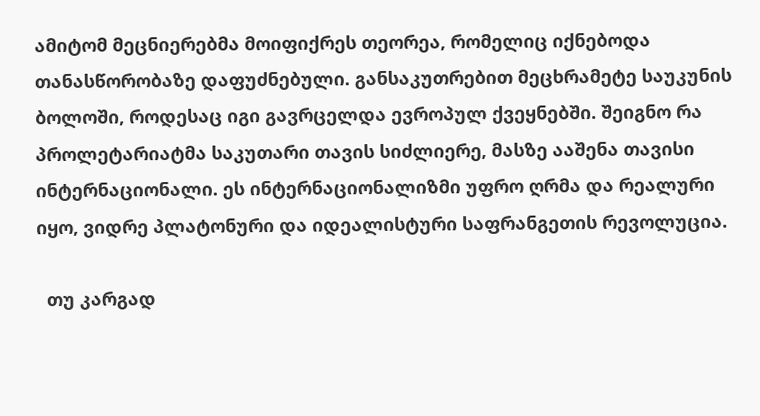ამიტომ მეცნიერებმა მოიფიქრეს თეორეა, რომელიც იქნებოდა თანასწორობაზე დაფუძნებული. განსაკუთრებით მეცხრამეტე საუკუნის ბოლოში, როდესაც იგი გავრცელდა ევროპულ ქვეყნებში. შეიგნო რა პროლეტარიატმა საკუთარი თავის სიძლიერე, მასზე ააშენა თავისი ინტერნაციონალი. ეს ინტერნაციონალიზმი უფრო ღრმა და რეალური იყო, ვიდრე პლატონური და იდეალისტური საფრანგეთის რევოლუცია.

  თუ კარგად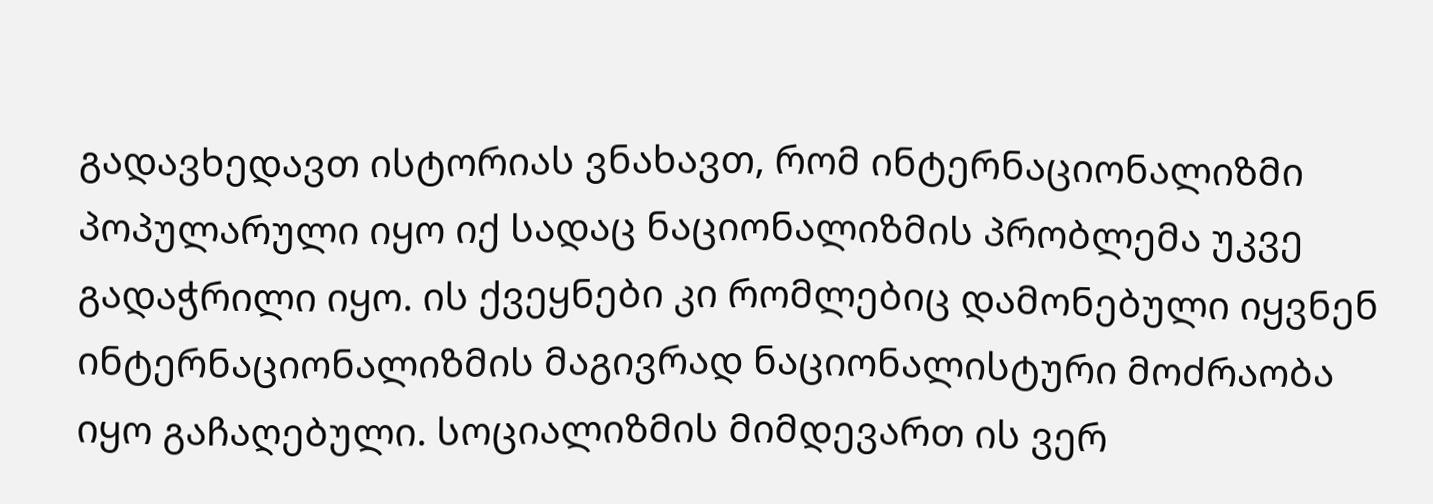გადავხედავთ ისტორიას ვნახავთ, რომ ინტერნაციონალიზმი პოპულარული იყო იქ სადაც ნაციონალიზმის პრობლემა უკვე გადაჭრილი იყო. ის ქვეყნები კი რომლებიც დამონებული იყვნენ ინტერნაციონალიზმის მაგივრად ნაციონალისტური მოძრაობა იყო გაჩაღებული. სოციალიზმის მიმდევართ ის ვერ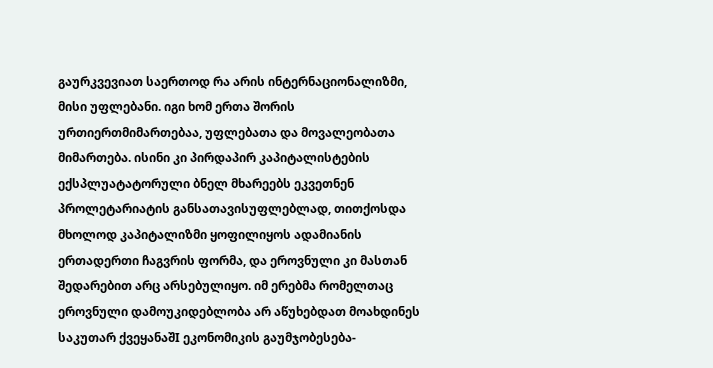გაურკვევიათ საერთოდ რა არის ინტერნაციონალიზმი, მისი უფლებანი. იგი ხომ ერთა შორის ურთიერთმიმართებაა, უფლებათა და მოვალეობათა მიმართება. ისინი კი პირდაპირ კაპიტალისტების ექსპლუატატორული ბნელ მხარეებს ეკვეთნენ პროლეტარიატის განსათავისუფლებლად, თითქოსდა მხოლოდ კაპიტალიზმი ყოფილიყოს ადამიანის ერთადერთი ჩაგვრის ფორმა, და ეროვნული კი მასთან შედარებით არც არსებულიყო. იმ ერებმა რომელთაც ეროვნული დამოუკიდებლობა არ აწუხებდათ მოახდინეს საკუთარ ქვეყანაშI ეკონომიკის გაუმჯობესება-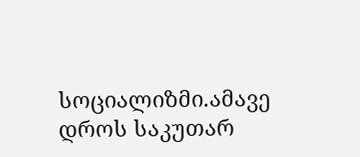სოციალიზმი.ამავე დროს საკუთარ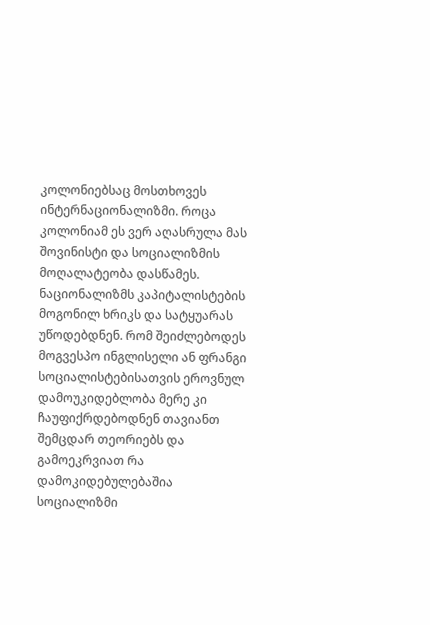კოლონიებსაც მოსთხოვეს ინტერნაციონალიზმი. როცა კოლონიამ ეს ვერ აღასრულა მას შოვინისტი და სოციალიზმის მოღალატეობა დასწამეს. ნაციონალიზმს კაპიტალისტების მოგონილ ხრიკს და სატყუარას უწოდებდნენ. რომ შეიძლებოდეს მოგვესპო ინგლისელი ან ფრანგი სოციალისტებისათვის ეროვნულ დამოუკიდებლობა მერე კი ჩაუფიქრდებოდნენ თავიანთ შემცდარ თეორიებს და გამოეკრვიათ რა დამოკიდებულებაშია სოციალიზმი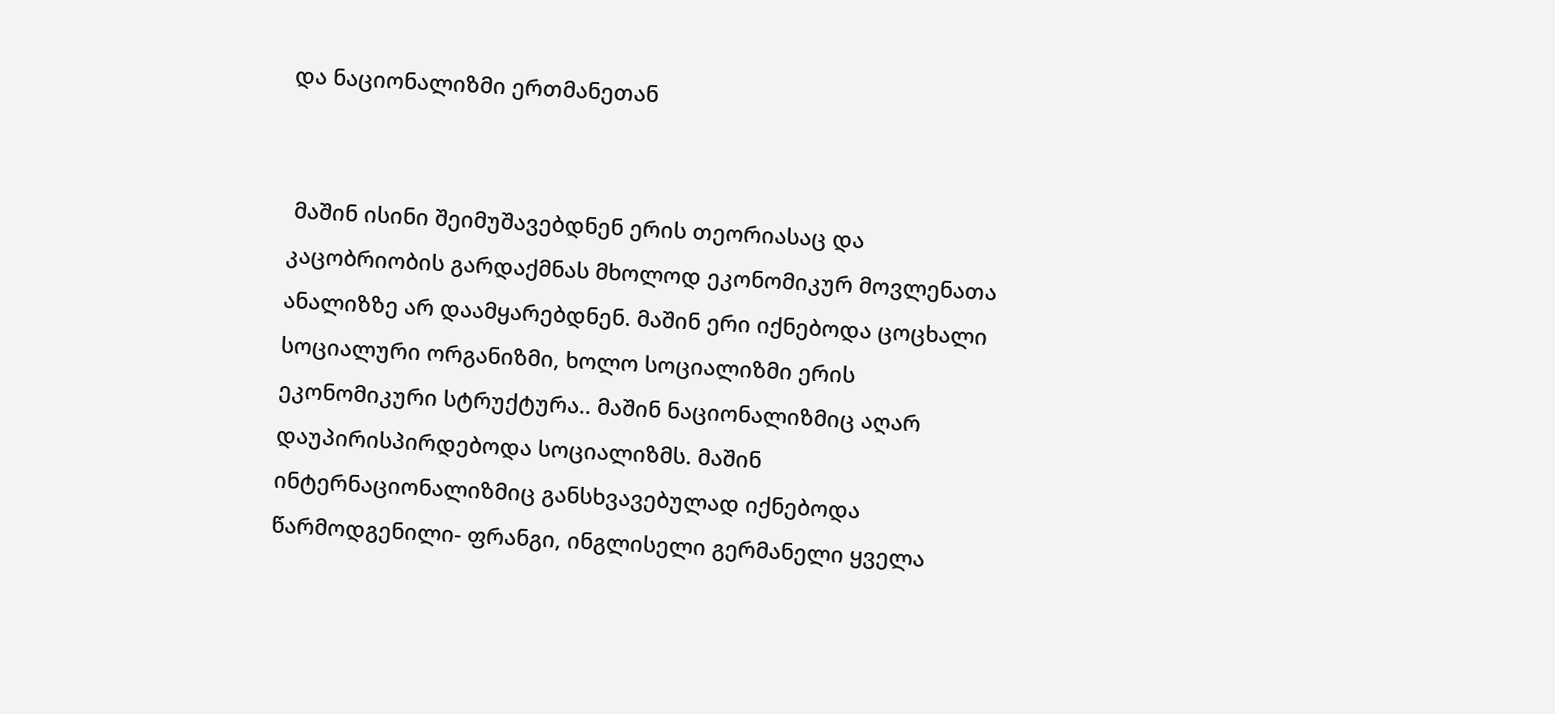და ნაციონალიზმი ერთმანეთან


 მაშინ ისინი შეიმუშავებდნენ ერის თეორიასაც და კაცობრიობის გარდაქმნას მხოლოდ ეკონომიკურ მოვლენათა ანალიზზე არ დაამყარებდნენ. მაშინ ერი იქნებოდა ცოცხალი სოციალური ორგანიზმი, ხოლო სოციალიზმი ერის ეკონომიკური სტრუქტურა.. მაშინ ნაციონალიზმიც აღარ დაუპირისპირდებოდა სოციალიზმს. მაშინ ინტერნაციონალიზმიც განსხვავებულად იქნებოდა წარმოდგენილი- ფრანგი, ინგლისელი გერმანელი ყველა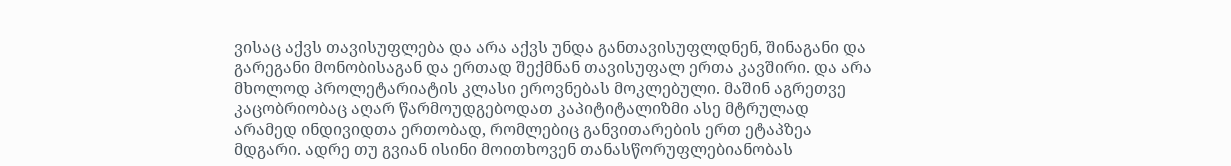ვისაც აქვს თავისუფლება და არა აქვს უნდა განთავისუფლდნენ, შინაგანი და გარეგანი მონობისაგან და ერთად შექმნან თავისუფალ ერთა კავშირი. და არა მხოლოდ პროლეტარიატის კლასი ეროვნებას მოკლებული. მაშინ აგრეთვე კაცობრიობაც აღარ წარმოუდგებოდათ კაპიტიტალიზმი ასე მტრულად  არამედ ინდივიდთა ერთობად, რომლებიც განვითარების ერთ ეტაპზეა მდგარი. ადრე თუ გვიან ისინი მოითხოვენ თანასწორუფლებიანობას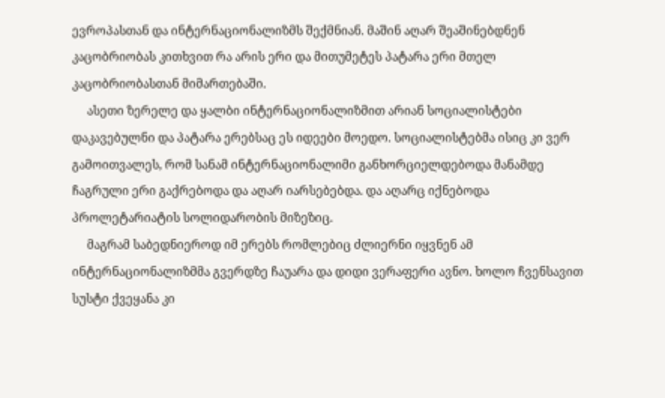ევროპასთან და ინტერნაციონალიზმს შექმნიან. მაშინ აღარ შეაშინებდნენ კაცობრიობას კითხვით რა არის ერი და მითუმეტეს პატარა ერი მთელ კაცობრიობასთან მიმართებაში.
     ასეთი ზერელე და ყალბი ინტერნაციონალიზმით არიან სოციალისტები დაკავებულნი და პატარა ერებსაც ეს იდეები მოედო. სოციალისტებმა ისიც კი ვერ გამოითვალეს, რომ სანამ ინტერნაციონალიმი განხორციელდებოდა მანამდე ჩაგრული ერი გაქრებოდა და აღარ იარსებებდა. და აღარც იქნებოდა პროლეტარიატის სოლიდარობის მიზეზიც.
     მაგრამ საბედნიეროდ იმ ერებს რომლებიც ძლიერნი იყვნენ ამ ინტერნაციონალიზმმა გვერდზე ჩაუარა და დიდი ვერაფერი ავნო. ხოლო ჩვენსავით სუსტი ქვეყანა კი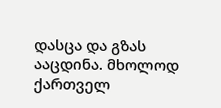დასცა და გზას ააცდინა. მხოლოდ ქართველ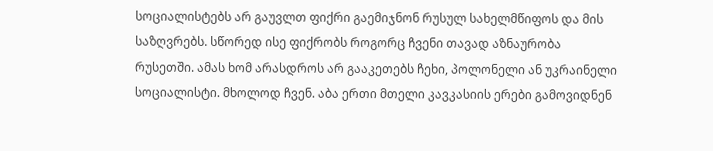სოციალისტებს არ გაუვლთ ფიქრი გაემიჯნონ რუსულ სახელმწიფოს და მის საზღვრებს. სწორედ ისე ფიქრობს როგორც ჩვენი თავად აზნაურობა რუსეთში. ამას ხომ არასდროს არ გააკეთებს ჩეხი, პოლონელი ან უკრაინელი სოციალისტი. მხოლოდ ჩვენ. აბა ერთი მთელი კავკასიის ერები გამოვიდნენ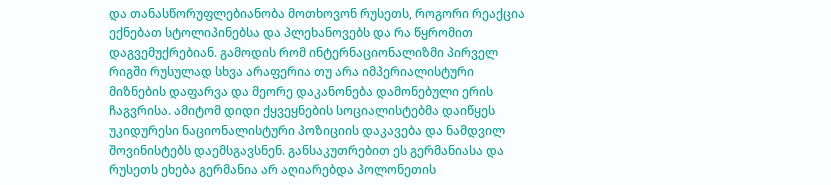და თანასწორუფლებიანობა მოთხოვონ რუსეთს, როგორი რეაქცია ექნებათ სტოლიპინებსა და პლეხანოვებს და რა წყრომით დაგვემუქრებიან. გამოდის რომ ინტერნაციონალიზმი პირველ რიგში რუსულად სხვა არაფერია თუ არა იმპერიალისტური მიზნების დაფარვა და მეორე დაკანონება დამონებული ერის ჩაგვრისა. ამიტომ დიდი ქყვეყნების სოციალისტებმა დაიწყეს უკიდურესი ნაციონალისტური პოზიციის დაკავება და ნამდვილ შოვინისტებს დაემსგავსნენ. განსაკუთრებით ეს გერმანიასა და რუსეთს ეხება გერმანია არ აღიარებდა პოლონეთის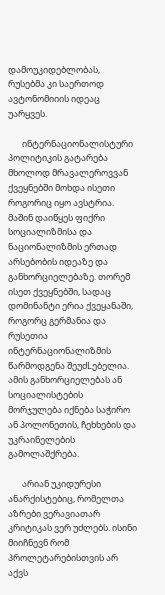დამოუკიდებლობას, რუსებმა კი საერთოდ ავტონომიიის იდეაც უარყვეს.

       ინტერნაციონალისტური პოლიტიკის გატარება მხოლოდ მრავალეროვვან ქვეყნებში მოხდა ისეთი როგორიც იყო ავსტრია. მაშინ დაიწყეს ფიქრი სოციალიზმისა და ნაციონალიზმის ერთად არსებობის იდეაზე და განხორციელებაზე. თორემ ისეთ ქვეყნებში, სადაც დომინანტი ერია ქვეყანაში, როგორც გერმანია და რუსეთია ინტერნაციონალიზმის წარმოდგენა შეუძLებელია. ამის განხორციელებას ან სოციალისტების მორჯულება იქნება საჭირო ან პოლონეთის, ჩეხხების და უკრაინელების გამოლაშქრება.

       არიან უკიდურესი ანარქისტებიც, რომელთა აზრები ვერავიათარ კრიტიკას ვერ უძლებს. ისინი მიიჩნევნ რომ პროლეტარებისთვის არ აქვს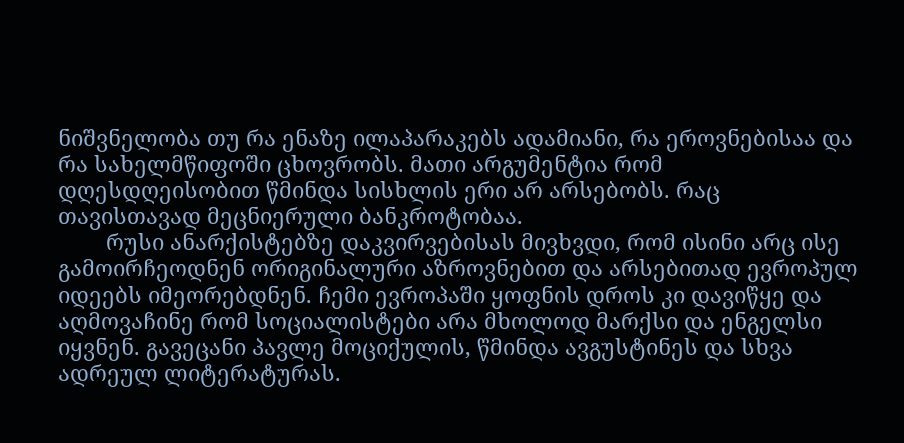ნიშვნელობა თუ რა ენაზე ილაპარაკებს ადამიანი, რა ეროვნებისაა და რა სახელმწიფოში ცხოვრობს. მათი არგუმენტია რომ დღესდღეისობით წმინდა სისხლის ერი არ არსებობს. რაც თავისთავად მეცნიერული ბანკროტობაა.
        რუსი ანარქისტებზე დაკვირვებისას მივხვდი, რომ ისინი არც ისე გამოირჩეოდნენ ორიგინალური აზროვნებით და არსებითად ევროპულ იდეებს იმეორებდნენ. ჩემი ევროპაში ყოფნის დროს კი დავიწყე და აღმოვაჩინე რომ სოციალისტები არა მხოლოდ მარქსი და ენგელსი იყვნენ. გავეცანი პავლე მოციქულის, წმინდა ავგუსტინეს და სხვა ადრეულ ლიტერატურას.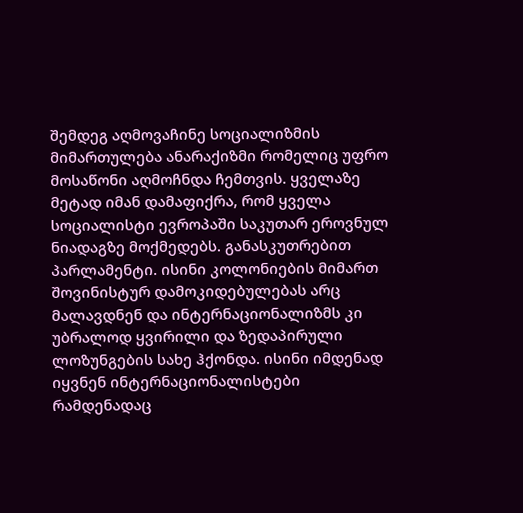შემდეგ აღმოვაჩინე სოციალიზმის მიმართულება ანარაქიზმი რომელიც უფრო მოსაწონი აღმოჩნდა ჩემთვის. ყველაზე მეტად იმან დამაფიქრა, რომ ყველა სოციალისტი ევროპაში საკუთარ ეროვნულ ნიადაგზე მოქმედებს. განასკუთრებით პარლამენტი. ისინი კოლონიების მიმართ შოვინისტურ დამოკიდებულებას არც მალავდნენ და ინტერნაციონალიზმს კი უბრალოდ ყვირილი და ზედაპირული ლოზუნგების სახე ჰქონდა. ისინი იმდენად იყვნენ ინტერნაციონალისტები რამდენადაც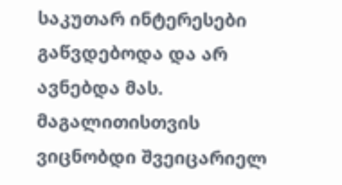საკუთარ ინტერესები გაწვდებოდა და არ ავნებდა მას. მაგალითისთვის ვიცნობდი შვეიცარიელ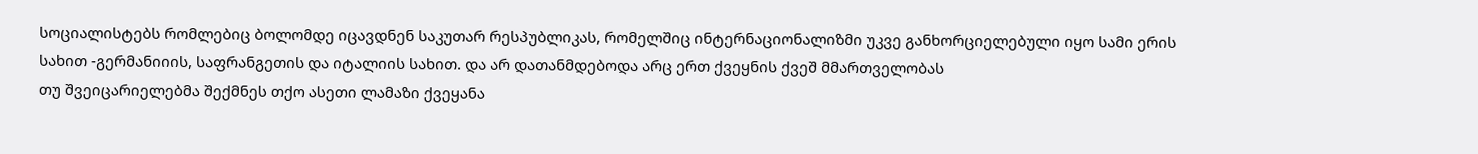სოციალისტებს რომლებიც ბოლომდე იცავდნენ საკუთარ რესპუბლიკას, რომელშიც ინტერნაციონალიზმი უკვე განხორციელებული იყო სამი ერის სახით -გერმანიიის, საფრანგეთის და იტალიის სახით. და არ დათანმდებოდა არც ერთ ქვეყნის ქვეშ მმართველობას
თუ შვეიცარიელებმა შექმნეს თქო ასეთი ლამაზი ქვეყანა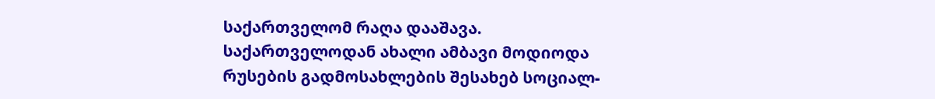საქართველომ რაღა დააშავა. საქართველოდან ახალი ამბავი მოდიოდა რუსების გადმოსახლების შესახებ სოციალ-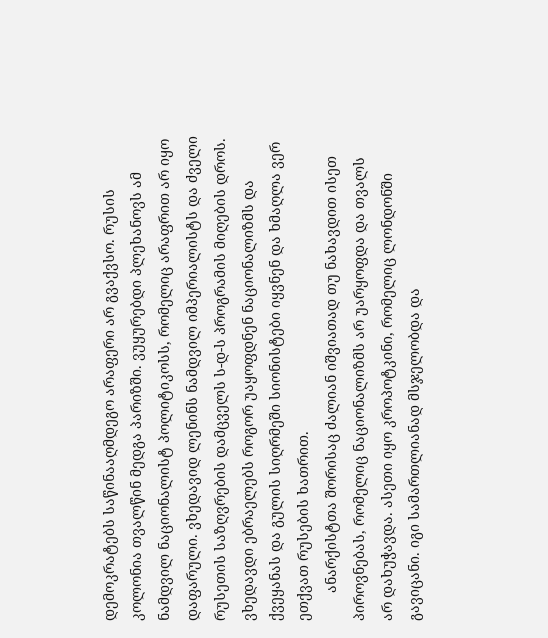დემოკრატებს საწინააღმდეგო არაფერი არ გვაქვსო. რუსის კოლონია თვალწინ მედგა პარიზში. ვუყურებდი პლეხანოვს ამ ნამდვილ ნაციონალისტ პოლიტიკოსს, რომელიც არაფრით არ იყო დაფარული. ვხედავიდ ლენინს ნამდვილ იმპერიალისტს და ძველი რუსეთის საზღვრების დამცველს ს-დ-ს პროგრამის მიღების დროს. ვხედავდი ებრაელებს როგორ უაყოფდნენ ნაციონალიზმს და ქვეყანას და გულის სიღრმეში სიონისტები იყვნენ და ხმაღლა ვერ ეთქვათ რუსების ხათრით.
       ანარქისტთა შორისაც ძალიან იშვიათად თუ ნახავდით ისეთ პიროვნებას, რომელიც ნაციონალიზმს არ უარყოფდა და თვალს არ დახუჭავდა. ასეთი იყო კროპოტკინი, რომელიც ლონდონში გავიცანი. იგი სამართლიანად მსჯელობდა და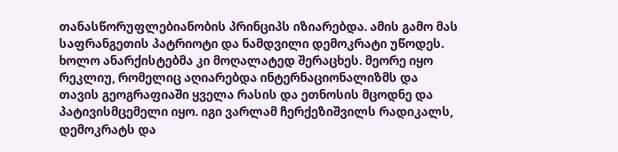თანასწორუფლებიანობის პრინციპს იზიარებდა. ამის გამო მას საფრანგეთის პატრიოტი და ნამდვილი დემოკრატი უწოდეს. ხოლო ანარქისტებმა კი მოღალატედ შერაცხეს. მეორე იყო რეკლიუ, რომელიც აღიარებდა ინტერნაციონალიზმს და თავის გეოგრაფიაში ყველა რასის და ეთნოსის მცოდნე და პატივისმცემელი იყო. იგი ვარლამ ჩერქეზიშვილს რადიკალს, დემოკრატს და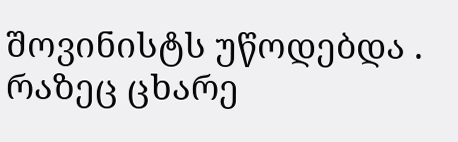შოვინისტს უწოდებდა . რაზეც ცხარე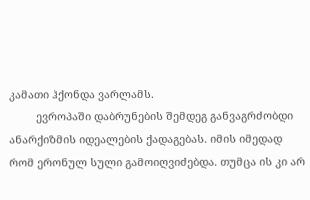კამათი ჰქონდა ვარლამს.
         ევროპაში დაბრუნების შემდეგ განვაგრძობდი ანარქიზმის იდეალების ქადაგებას. იმის იმედად რომ ერონულ სული გამოიღვიძებდა. თუმცა ის კი არ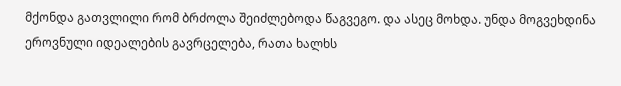მქონდა გათვლილი რომ ბრძოლა შეიძლებოდა წაგვეგო. და ასეც მოხდა. უნდა მოგვეხდინა ეროვნული იდეალების გავრცელება, რათა ხალხს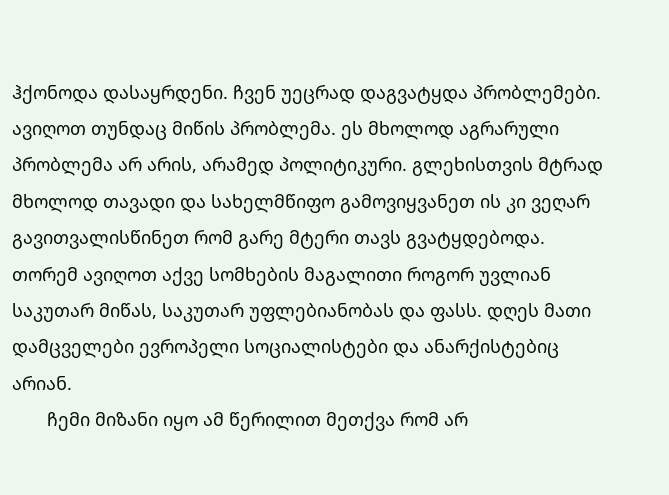ჰქონოდა დასაყრდენი. ჩვენ უეცრად დაგვატყდა პრობლემები. ავიღოთ თუნდაც მიწის პრობლემა. ეს მხოლოდ აგრარული პრობლემა არ არის, არამედ პოლიტიკური. გლეხისთვის მტრად მხოლოდ თავადი და სახელმწიფო გამოვიყვანეთ ის კი ვეღარ გავითვალისწინეთ რომ გარე მტერი თავს გვატყდებოდა. თორემ ავიღოთ აქვე სომხების მაგალითი როგორ უვლიან საკუთარ მიწას, საკუთარ უფლებიანობას და ფასს. დღეს მათი დამცველები ევროპელი სოციალისტები და ანარქისტებიც არიან.
       ჩემი მიზანი იყო ამ წერილით მეთქვა რომ არ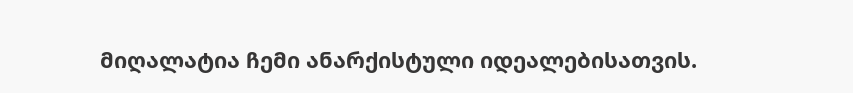მიღალატია ჩემი ანარქისტული იდეალებისათვის.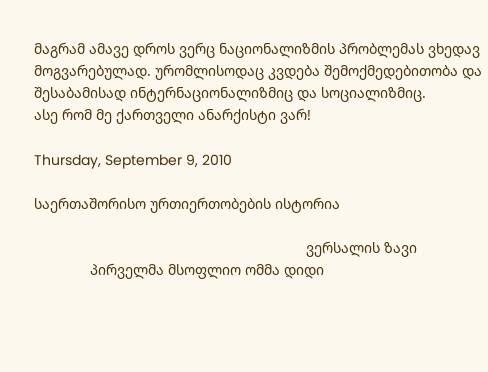მაგრამ ამავე დროს ვერც ნაციონალიზმის პრობლემას ვხედავ მოგვარებულად. ურომლისოდაც კვდება შემოქმედებითობა და შესაბამისად ინტერნაციონალიზმიც და სოციალიზმიც.
ასე რომ მე ქართველი ანარქისტი ვარ!

Thursday, September 9, 2010

საერთაშორისო ურთიერთობების ისტორია

                                                                    ვერსალის ზავი
              პირველმა მსოფლიო ომმა დიდი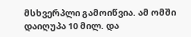მსხვერპლი გამოიწვია. ამ ომში დაიღუპა 10 მილ. და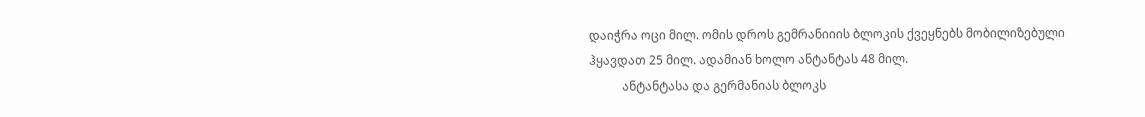დაიჭრა ოცი მილ. ომის დროს გემრანიიის ბლოკის ქვეყნებს მობილიზებული ჰყავდათ 25 მილ. ადამიან ხოლო ანტანტას 48 მილ.
           ანტანტასა და გერმანიას ბლოკს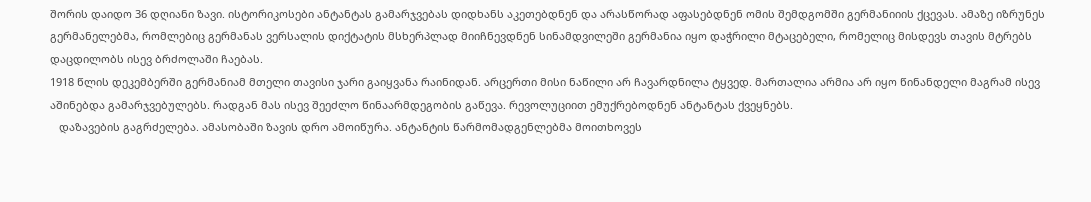შორის დაიდო 36 დღიანი ზავი. ისტორიკოსები ანტანტას გამარჯვებას დიდხანს აკეთებდნენ და არასწორად აფასებდნენ ომის შემდგომში გერმანიიის ქცევას. ამაზე იზრუნეს გერმანელებმა, რომლებიც გერმანას ვერსალის დიქტატის მსხერპლად მიიჩნევდნენ სინამდვილეში გერმანია იყო დაჭრილი მტაცებელი, რომელიც მისდევს თავის მტრებს დაცდილობს ისევ ბრძოლაში ჩაებას.
1918 წლის დეკემბერში გერმანიამ მთელი თავისი ჯარი გაიყვანა რაინიდან. არცერთი მისი ნაწილი არ ჩავარდნილა ტყვედ. მართალია არმია არ იყო წინანდელი მაგრამ ისევ აშინებდა გამარჯვებულებს. რადგან მას ისევ შეეძლო წინაარმდეგობის გაწევა. რევოლუციით ემუქრებოდნენ ანტანტას ქვეყნებს.
   დაზავების გაგრძელება. ამასობაში ზავის დრო ამოიწურა. ანტანტის წარმომადგენლებმა მოითხოვეს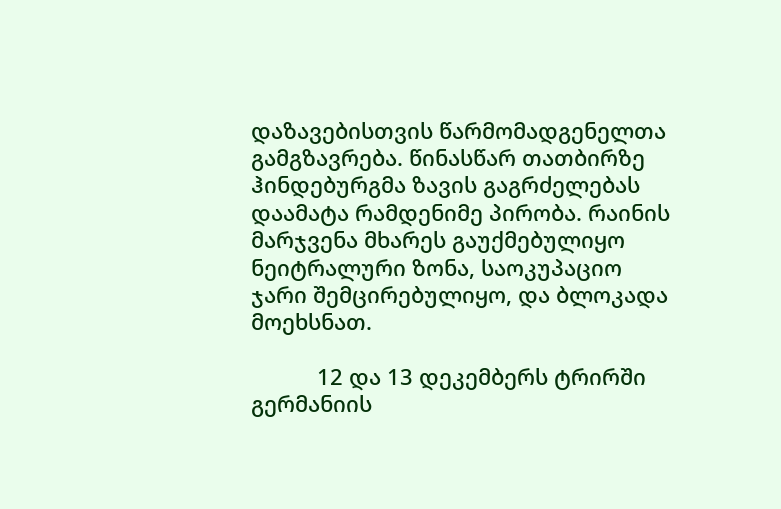დაზავებისთვის წარმომადგენელთა გამგზავრება. წინასწარ თათბირზე ჰინდებურგმა ზავის გაგრძელებას დაამატა რამდენიმე პირობა. რაინის მარჯვენა მხარეს გაუქმებულიყო ნეიტრალური ზონა, საოკუპაციო ჯარი შემცირებულიყო, და ბლოკადა მოეხსნათ.

           12 და 13 დეკემბერს ტრირში გერმანიის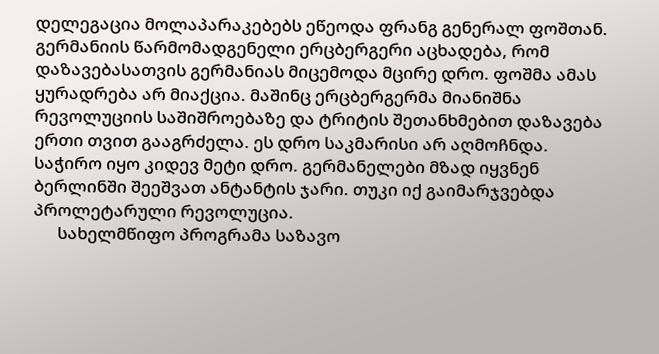დელეგაცია მოლაპარაკებებს ეწეოდა ფრანგ გენერალ ფოშთან. გერმანიის წარმომადგენელი ერცბერგერი აცხადება, რომ დაზავებასათვის გერმანიას მიცემოდა მცირე დრო. ფოშმა ამას ყურადრება არ მიაქცია. მაშინც ერცბერგერმა მიანიშნა რევოლუციის საშიშროებაზე და ტრიტის შეთანხმებით დაზავება ერთი თვით გააგრძელა. ეს დრო საკმარისი არ აღმოჩნდა. საჭირო იყო კიდევ მეტი დრო. გერმანელები მზად იყვნენ ბერლინში შეეშვათ ანტანტის ჯარი. თუკი იქ გაიმარჯვებდა პროლეტარული რევოლუცია.
      სახელმწიფო პროგრამა საზავო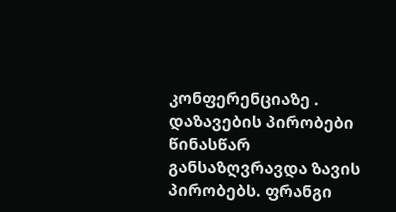კონფერენციაზე . დაზავების პირობები წინასწარ განსაზღვრავდა ზავის პირობებს. ფრანგი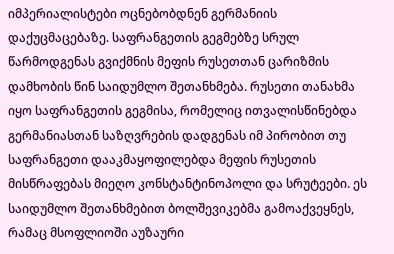იმპერიალისტები ოცნებობდნენ გერმანიის დაქუცმაცებაზე. საფრანგეთის გეგმებზე სრულ წარმოდგენას გვიქმნის მეფის რუსეთთან ცარიზმის დამხობის წინ საიდუმლო შეთანხმება. რუსეთი თანახმა იყო საფრანგეთის გეგმისა, რომელიც ითვალისწინებდა გერმანიასთან საზღვრების დადგენას იმ პირობით თუ საფრანგეთი დააკმაყოფილებდა მეფის რუსეთის მისწრაფებას მიეღო კონსტანტინოპოლი და სრუტეები. ეს საიდუმლო შეთანხმებით ბოლშევიკებმა გამოაქვეყნეს, რამაც მსოფლიოში აუზაური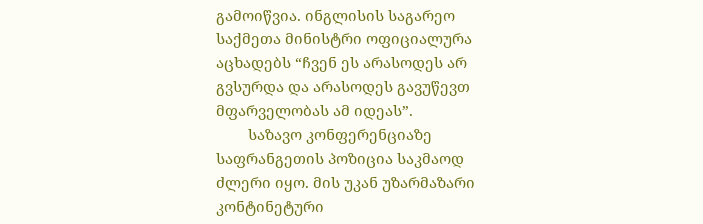გამოიწვია. ინგლისის საგარეო საქმეთა მინისტრი ოფიციალურა აცხადებს “ჩვენ ეს არასოდეს არ გვსურდა და არასოდეს გავუწევთ მფარველობას ამ იდეას”.
        საზავო კონფერენციაზე საფრანგეთის პოზიცია საკმაოდ ძლერი იყო. მის უკან უზარმაზარი კონტინეტური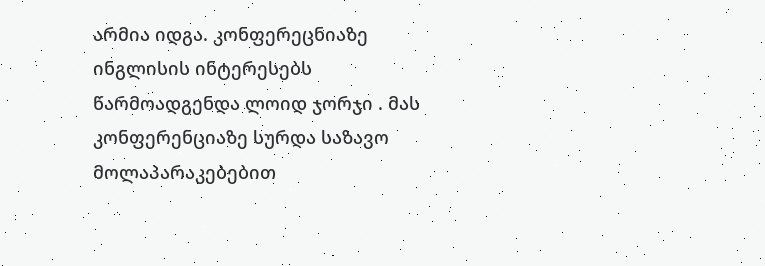არმია იდგა. კონფერეცნიაზე ინგლისის ინტერესებს წარმოადგენდა ლოიდ ჯორჯი . მას კონფერენციაზე სურდა საზავო მოლაპარაკებებით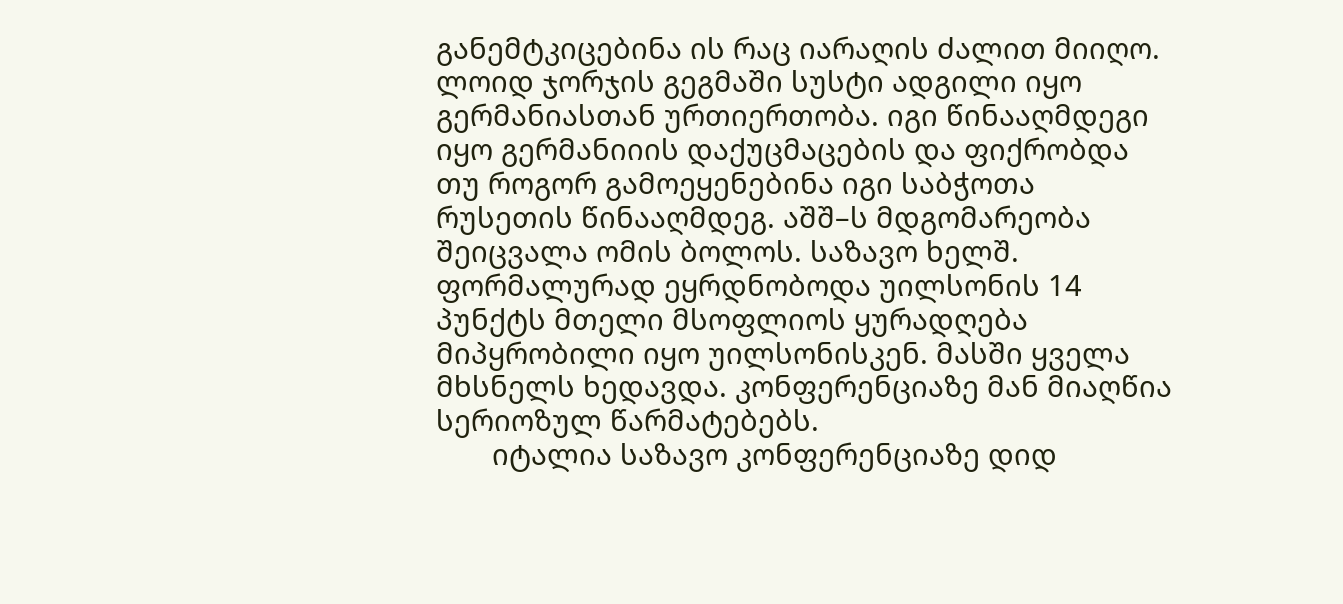განემტკიცებინა ის რაც იარაღის ძალით მიიღო. ლოიდ ჯორჯის გეგმაში სუსტი ადგილი იყო გერმანიასთან ურთიერთობა. იგი წინააღმდეგი იყო გერმანიიის დაქუცმაცების და ფიქრობდა თუ როგორ გამოეყენებინა იგი საბჭოთა რუსეთის წინააღმდეგ. აშშ–ს მდგომარეობა შეიცვალა ომის ბოლოს. საზავო ხელშ. ფორმალურად ეყრდნობოდა უილსონის 14 პუნქტს მთელი მსოფლიოს ყურადღება მიპყრობილი იყო უილსონისკენ. მასში ყველა მხსნელს ხედავდა. კონფერენციაზე მან მიაღწია სერიოზულ წარმატებებს.
       იტალია საზავო კონფერენციაზე დიდ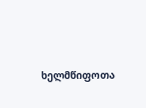ხელმწიფოთა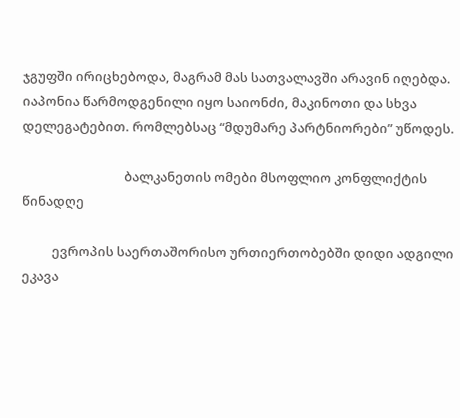ჯგუფში ირიცხებოდა, მაგრამ მას სათვალავში არავინ იღებდა. იაპონია წარმოდგენილი იყო საიონძი, მაკინოთი და სხვა დელეგატებით. რომლებსაც “მდუმარე პარტნიორები” უწოდეს.

                                  ბალკანეთის ომები მსოფლიო კონფლიქტის წინადღე

          ევროპის საერთაშორისო ურთიერთობებში დიდი ადგილი ეკავა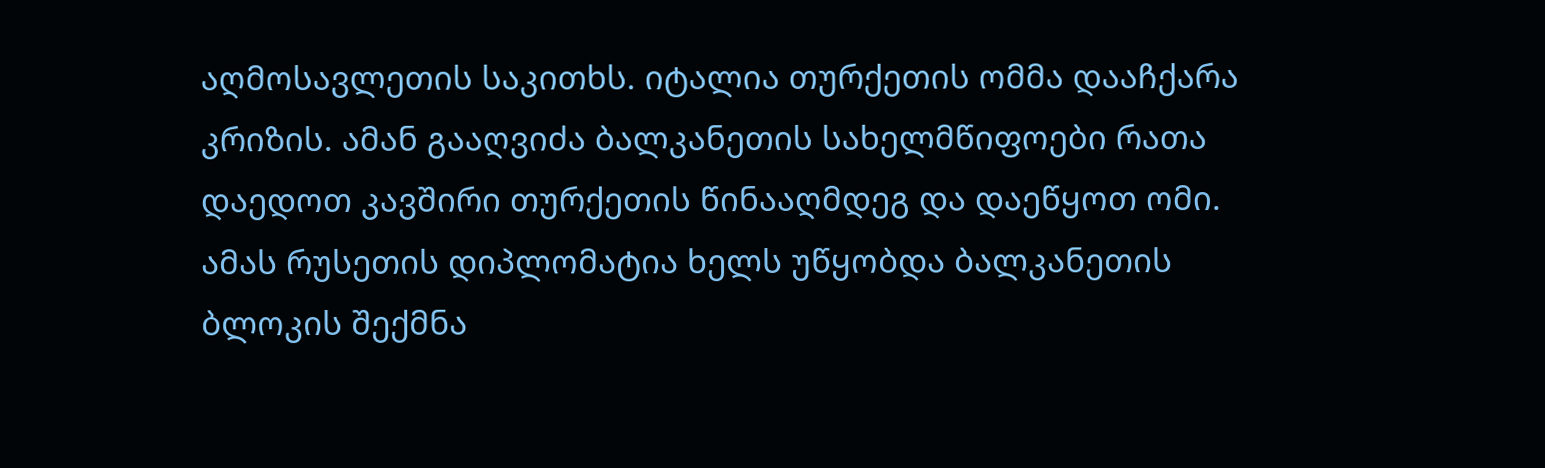აღმოსავლეთის საკითხს. იტალია თურქეთის ომმა დააჩქარა კრიზის. ამან გააღვიძა ბალკანეთის სახელმწიფოები რათა დაედოთ კავშირი თურქეთის წინააღმდეგ და დაეწყოთ ომი. ამას რუსეთის დიპლომატია ხელს უწყობდა ბალკანეთის ბლოკის შექმნა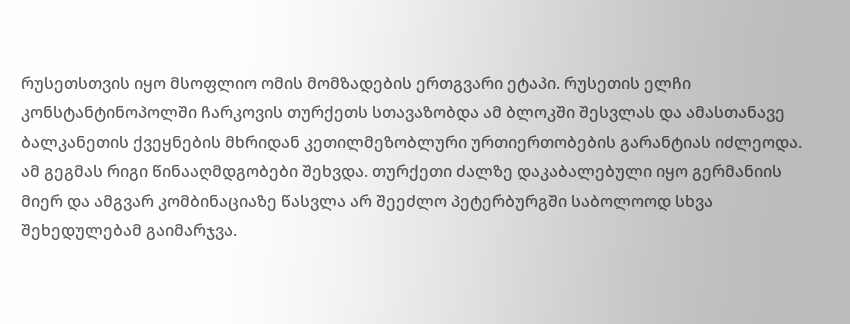რუსეთსთვის იყო მსოფლიო ომის მომზადების ერთგვარი ეტაპი. რუსეთის ელჩი კონსტანტინოპოლში ჩარკოვის თურქეთს სთავაზობდა ამ ბლოკში შესვლას და ამასთანავე ბალკანეთის ქვეყნების მხრიდან კეთილმეზობლური ურთიერთობების გარანტიას იძლეოდა. ამ გეგმას რიგი წინააღმდგობები შეხვდა. თურქეთი ძალზე დაკაბალებული იყო გერმანიის მიერ და ამგვარ კომბინაციაზე წასვლა არ შეეძლო პეტერბურგში საბოლოოდ სხვა შეხედულებამ გაიმარჯვა.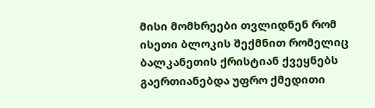მისი მომხრეები თვლიდნენ რომ ისეთი ბლოკის შექმნით რომელიც ბალკანეთის ქრისტიან ქვეყნებს გაერთიანებდა უფრო ქმედითი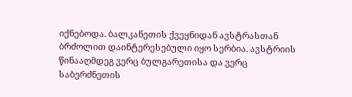იქნებოდა. ბალკანეთის ქვეყნიდან ავსტრასთან ბრძოლით დაინტერესებული იყო სერბია. ავსტრიის წინააღმდეგ ვერც ბულგარეთისა და ვერც საბერძნეთის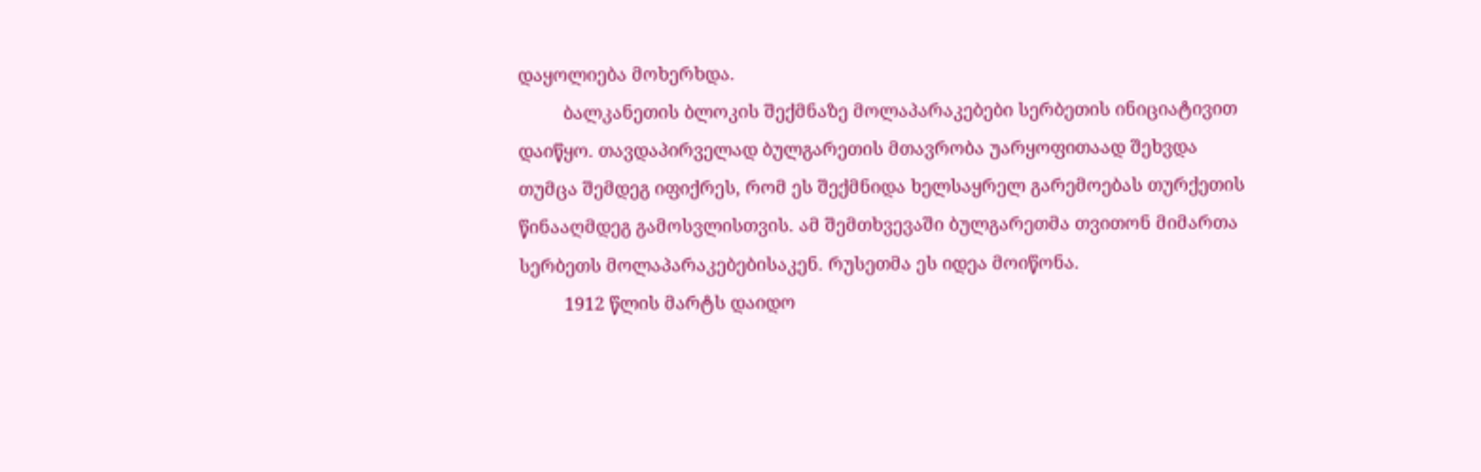დაყოლიება მოხერხდა.
         ბალკანეთის ბლოკის შექმნაზე მოლაპარაკებები სერბეთის ინიციატივით დაიწყო. თავდაპირველად ბულგარეთის მთავრობა უარყოფითაად შეხვდა თუმცა შემდეგ იფიქრეს, რომ ეს შექმნიდა ხელსაყრელ გარემოებას თურქეთის წინააღმდეგ გამოსვლისთვის. ამ შემთხვევაში ბულგარეთმა თვითონ მიმართა სერბეთს მოლაპარაკებებისაკენ. რუსეთმა ეს იდეა მოიწონა.
         1912 წლის მარტს დაიდო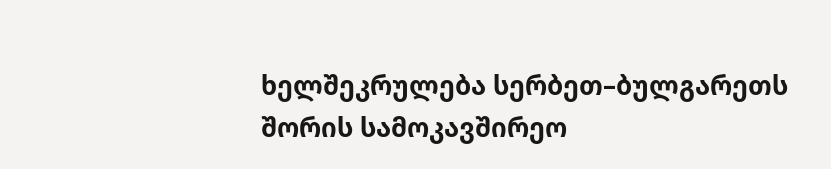ხელშეკრულება სერბეთ–ბულგარეთს შორის სამოკავშირეო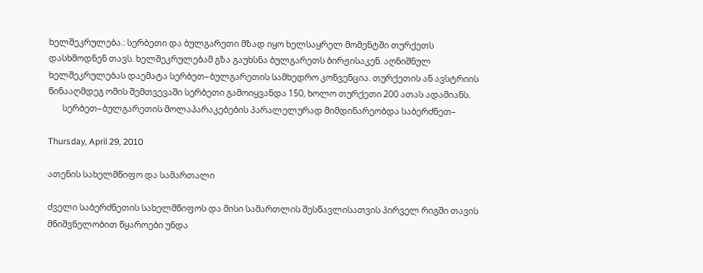ხელშეკრულება.: სერბეთი და ბულგარეთი მზად იყო ხელსაყრელ მომენტში თურქეთს დასხმოდნენ თავს. ხელშეკრულებამ გზა გაუხსნა ბულგარეთს ბირჟისაკენ. აღნიშნულ ხელშეკრულებას დაემატა სერბეთ–ბულგარეთის სამხედრო კონვენცია. თურქეთის ან ავსტრიის წინააღმდეგ ომის შემთვევაში სერბეთი გამოიყვანდა 150, ხოლო თურქეთი 200 ათას ადამიანს.
       სერბეთ–ბულგარეთის მოლაპარაკებების პარალელურად მიმდინარეობდა საბერძნეთ–

Thursday, April 29, 2010

ათენის სახელმწიფო და სამართალი

ძველი საბერძნეთის სახელმწიფოს და მისი სამართლის შესწავლისათვის პირველ რიგში თავის მნიშვნელობით წყაროები უნდა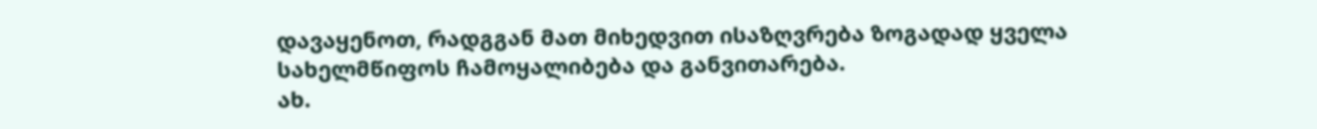დავაყენოთ, რადგგან მათ მიხედვით ისაზღვრება ზოგადად ყველა სახელმწიფოს ჩამოყალიბება და განვითარება.
ახ.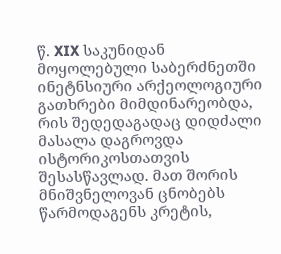წ. XIX საკუნიდან მოყოლებული საბერძნეთში ინეტნსიური არქეოლოგიური გათხრები მიმდინარეობდა, რის შედედაგადაც დიდძალი მასალა დაგროვდა ისტორიკოსთათვის შესასწავლად. მათ შორის მნიშვნელოვან ცნობებს წარმოდაგენს კრეტის,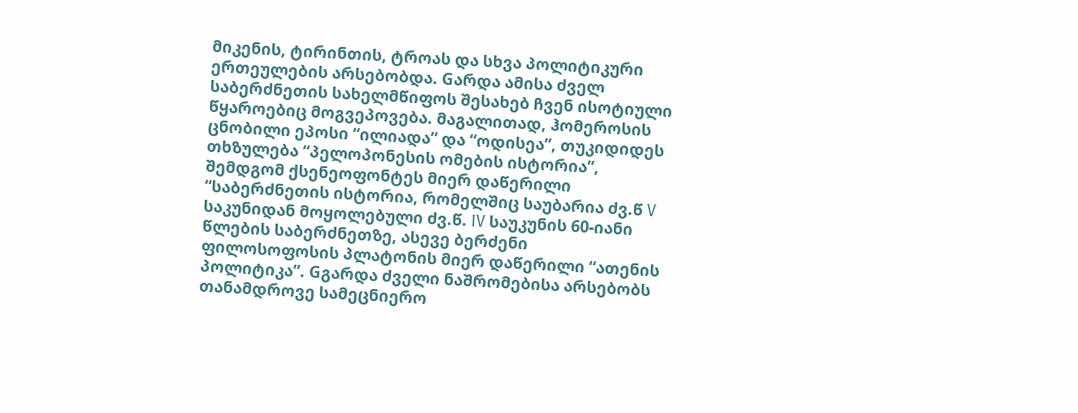მიკენის, ტირინთის, ტროას და სხვა პოლიტიკური ერთეულების არსებობდა. Gარდა ამისა ძველ საბერძნეთის სახელმწიფოს შესახებ ჩვენ ისოტიული წყაროებიც მოგვეპოვება. მაგალითად, ჰომეროსის ცნობილი ეპოსი “ილიადა” და “ოდისეა”, თუკიდიდეს თხზულება “პელოპონესის ომების ისტორია”, შემდგომ ქსენეოფონტეს მიერ დაწერილი “საბერძნეთის ისტორია, რომელშიც საუბარია ძვ.წ V საკუნიდან მოყოლებული ძვ.წ. IV საუკუნის 60-იანი წლების საბერძნეთზე, ასევე ბერძენი ფილოსოფოსის პლატონის მიერ დაწერილი “ათენის პოლიტიკა”. Gგარდა ძველი ნაშრომებისა არსებობს თანამდროვე სამეცნიერო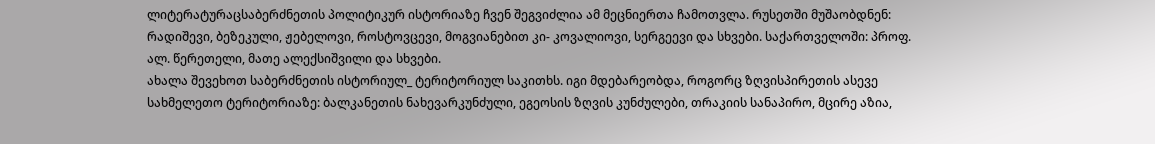ლიტერატურაცსაბერძნეთის პოლიტიკურ ისტორიაზე ჩვენ შეგვიძლია ამ მეცნიერთა ჩამოთვლა. რუსეთში მუშაობდნენ: რადიშევი, ბეზეკული, ჟებელოვი, როსტოვცევი, მოგვიანებით კი- კოვალიოვი, სერგეევი და სხვები. საქართველოში: პროფ. ალ. წერეთელი, მათე ალექსიშვილი და სხვები.
ახალა შევეხოთ საბერძნეთის ისტორიულ_ ტერიტორიულ საკითხს. იგი მდებარეობდა, როგორც ზღვისპირეთის ასევე სახმელეთო ტერიტორიაზე: ბალკანეთის ნახევარკუნძული, ეგეოსის ზღვის კუნძულები, თრაკიის სანაპირო, მცირე აზია,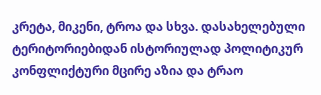კრეტა, მიკენი, ტროა და სხვა. დასახელებული ტერიტორიებიდან ისტორიულად პოლიტიკურ კონფლიქტური მცირე აზია და ტრაო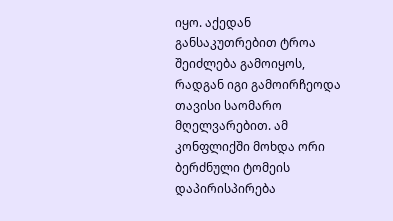იყო. აქედან განსაკუთრებით ტროა შეიძლება გამოიყოს, რადგან იგი გამოირჩეოდა თავისი საომარო მღელვარებით. ამ კონფლიქში მოხდა ორი ბერძნული ტომეის დაპირისპირება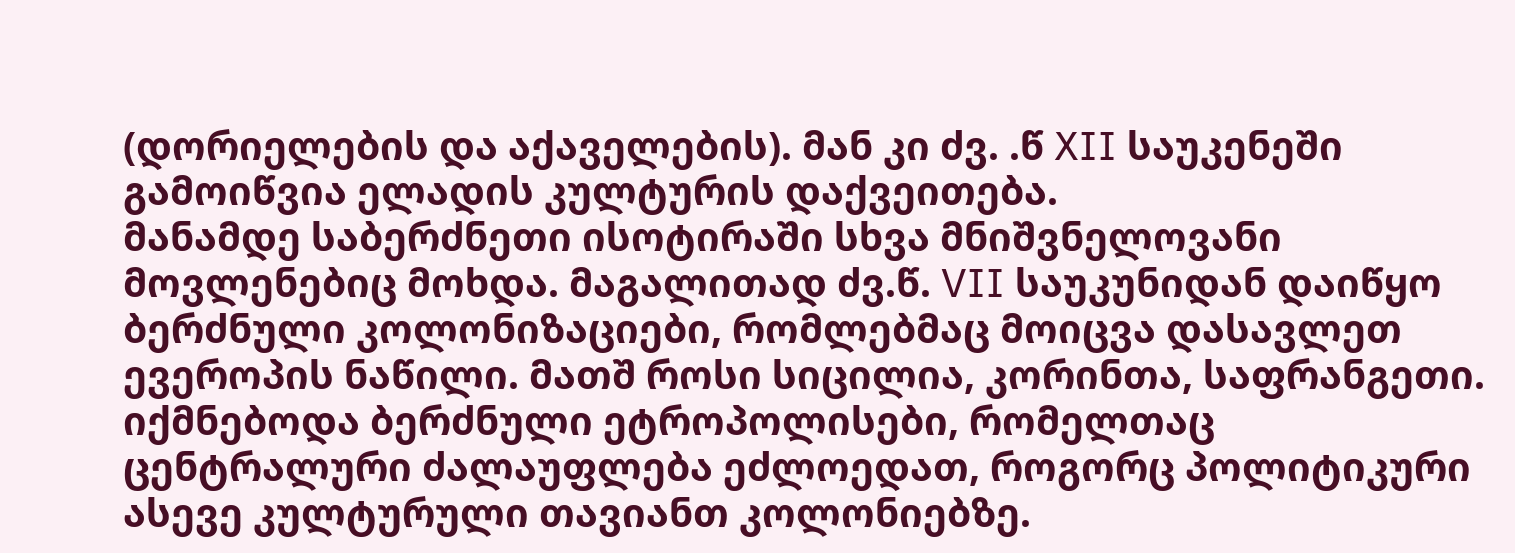(დორიელების და აქაველების). მან კი ძვ. .წ XII საუკენეში გამოიწვია ელადის კულტურის დაქვეითება.
მანამდე საბერძნეთი ისოტირაში სხვა მნიშვნელოვანი მოვლენებიც მოხდა. მაგალითად ძვ.წ. VII საუკუნიდან დაიწყო ბერძნული კოლონიზაციები, რომლებმაც მოიცვა დასავლეთ ევეროპის ნაწილი. მათშ როსი სიცილია, კორინთა, საფრანგეთი. იქმნებოდა ბერძნული ეტროპოლისები, რომელთაც ცენტრალური ძალაუფლება ეძლოედათ, როგორც პოლიტიკური ასევე კულტურული თავიანთ კოლონიებზე.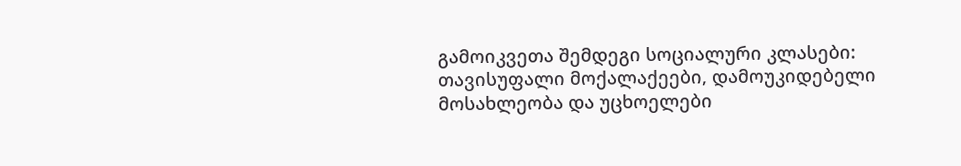გამოიკვეთა შემდეგი სოციალური კლასები: თავისუფალი მოქალაქეები, დამოუკიდებელი მოსახლეობა და უცხოელები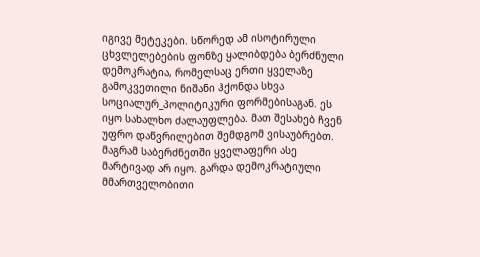იგივე მეტეკები. სწორედ ამ ისოტირული ცხვლელებების ფონზე ყალიბდება ბერძნული დემოკრატია, რომელსაც ერთი ყველაზე გამოკვეთილი ნიშანი ჰქონდა სხვა სოციალურ_პოლიტიკური ფორმებისაგან. ეს იყო სახალხო ძალაუფლება. მათ შესახებ ჩვენ უფრო დაწვრილებით შემდგომ ვისაუბრებთ. მაგრამ საბერძნეთში ყველაფერი ასე მარტივად არ იყო. გარდა დემოკრატიული მმართველობითი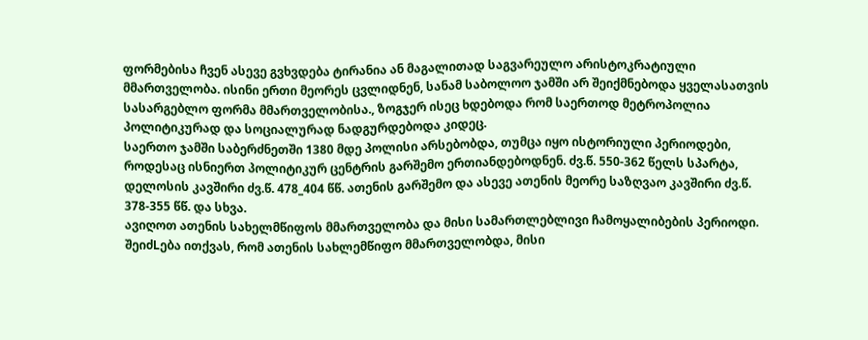ფორმებისა ჩვენ ასევე გვხვდება ტირანია ან მაგალითად საგვარეულო არისტოკრატიული მმართველობა. ისინი ერთი მეორეს ცვლიდნენ, სანამ საბოლოო ჯამში არ შეიქმნებოდა ყველასათვის სასარგებლო ფორმა მმართველობისა., ზოგჯერ ისეც ხდებოდა რომ საერთოდ მეტროპოლია პოლიტიკურად და სოციალურად ნადგურდებოდა კიდეც.
საერთო ჯამში საბერძნეთში 1380 მდე პოლისი არსებობდა, თუმცა იყო ისტორიული პერიოდები, როდესაც ისნიერთ პოლიტიკურ ცენტრის გარშემო ერთიანდებოდნენ. ძვ.წ. 550-362 წელს სპარტა, დელოსის კავშირი ძვ.წ. 478_404 წწ. ათენის გარშემო და ასევე ათენის მეორე საზღვაო კავშირი ძვ.წ. 378-355 წწ. და სხვა.
ავიღოთ ათენის სახელმწიფოს მმართველობა და მისი სამართლებლივი ჩამოყალიბების პერიოდი. შეიძLება ითქვას, რომ ათენის სახლემწიფო მმართველობდა, მისი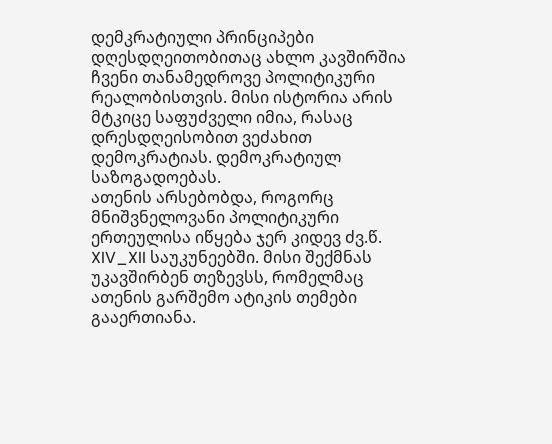დემკრატიული პრინციპები დღესდღეითობითაც ახლო კავშირშია ჩვენი თანამედროვე პოლიტიკური რეალობისთვის. მისი ისტორია არის მტკიცე საფუძველი იმია, რასაც დრესდღეისობით ვეძახით დემოკრატიას. დემოკრატიულ საზოგადოებას.
ათენის არსებობდა, როგორც მნიშვნელოვანი პოლიტიკური ერთეულისა იწყება ჯერ კიდევ ძვ.წ. XIV_XII საუკუნეებში. მისი შექმნას უკავშირბენ თეზევსს, რომელმაც ათენის გარშემო ატიკის თემები გააერთიანა.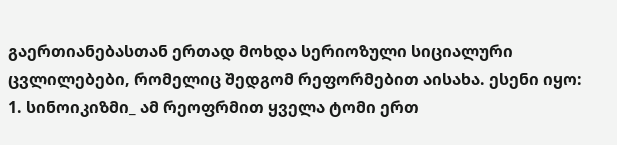გაერთიანებასთან ერთად მოხდა სერიოზული სიციალური ცვლილებები, რომელიც შედგომ რეფორმებით აისახა. ესენი იყო:
1. სინოიკიზმი_ ამ რეოფრმით ყველა ტომი ერთ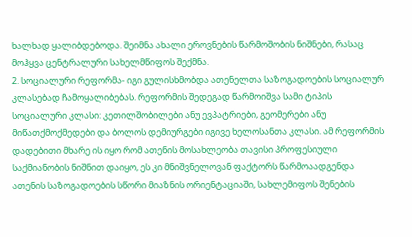ხალხად ყალიბდებოდა. შეიმნა ახალი ეროვნების წარმოშობის ნიშნები, რასაც მოჰყვა ცენტრალური სახელმწიფოს შექმნა.
2. სოციალური რეფორმა- იგი გულისხმობდა ათენელთა საზოგადოების სოციალურ კლასებად ჩამოყალიბებას. რეფორმის შედეგად წარმოიშვა სამი ტიპის სოციალური კლასი: კეთილშობილები ანუ ევპატრიები, გეომერები ანუ მიწათქმოქმედები და ბოლოს დემიურგები იგივე ხელოსანთა კლასი. ამ რეფორმის დადებითი მხარე ის იყო რომ ათენის მოსახლეობა თავისი პროფესიული საქმიანობის ნიშნით დაიყო, ეს კი მნიშვნელოვან ფაქტორს წარმოაადგენდა ათენის საზოგადოების სწორი მიაზნის ორიენტაციაში, სახლემიფოს შენების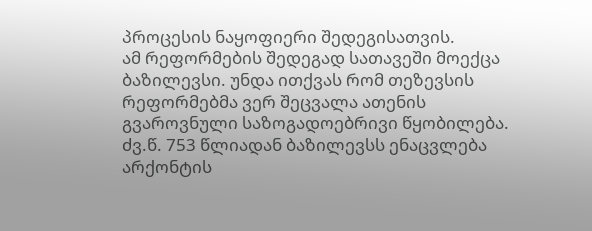პროცესის ნაყოფიერი შედეგისათვის.
ამ რეფორმების შედეგად სათავეში მოექცა ბაზილევსი. უნდა ითქვას რომ თეზევსის რეფორმებმა ვერ შეცვალა ათენის გვაროვნული საზოგადოებრივი წყობილება. ძვ.წ. 753 წლიადან ბაზილევსს ენაცვლება არქონტის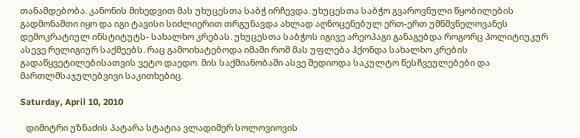თანამდებობა. კანონის მიხედვით მას უხუცესთა საბჭ ირჩევდა. უხუცესთა საბჭო გვაროვნული წყობილების გადმონაშთი იყო და იგი ტავისი სიძლიერით თრგუნავდა ახლად აღნოცენებულ ერთ-ერთ უმნშვნელოვანეს დემოკრატიულ ინსტიტუტს- სახალხო კრებას. უხუცესთა საბჭოს იგივე არეოპაგი განაგებდა როგორც პოლიტიუკურ ასევე რელიგიურ საქმეებს. რაც გამოიხატებოდა იმაში რომ მას უფლება ჰქონდა სახალხო კრების გადაწყვეტილებისათვის ვეტო დაედო. მის საქმიანობაში ასვე შედიოდა საკულტო წესჩვეულებები და მართლმსაჯულებვივი საკითხებიც.

Saturday, April 10, 2010

   დიმიტრი უზნაძის პატარა სტატია ვლადიმერ სოლოვიოვის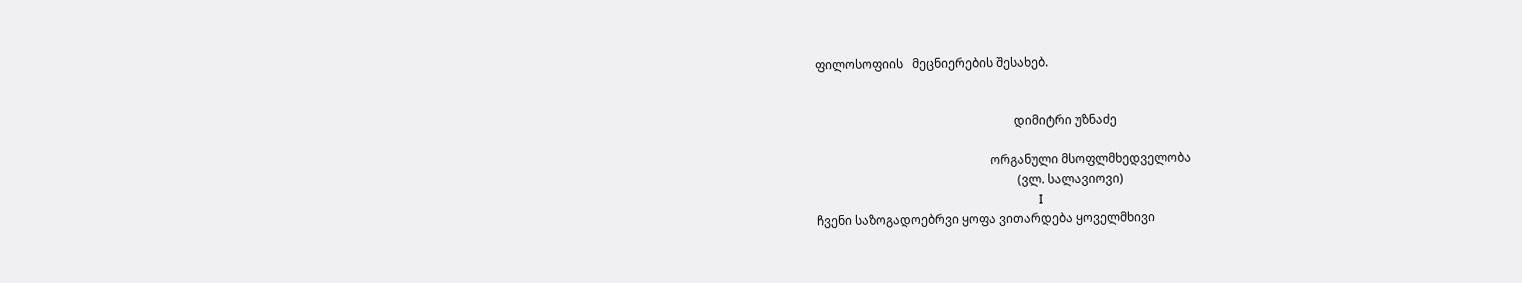ფილოსოფიის   მეცნიერების შესახებ.


                                                                  დიმიტრი უზნაძე

                                                          ორგანული მსოფლმხედველობა
                                                                   (ვლ. სალავიოვი)
                                                                          I
ჩვენი საზოგადოებრვი ყოფა ვითარდება ყოველმხივი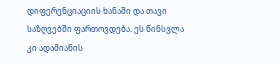დიფერენციაციის ხანაში და თავი საზღვებში ფართოვდება. ეს წინსვლა კი ადამიანის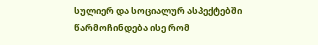სულიერ და სოციალურ ასპექტებში წარმოჩინდება ისე რომ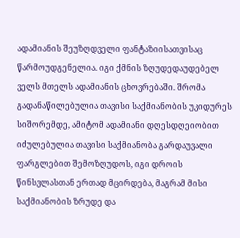ადამიანის შეუზღდველი ფანტაზიისათვისაც წარმოუდგენელია. იგი ქმნის ზღუდედაუდებელ ველს მთელს ადამიანის ცხოვრებაში. შრომა გადანაწილებულია თავისი საქმიანობის უკიდურეს სიშორემდე, ამიტომ ადამიანი დღესდღეიობით იძულებულია თავისი საქმიანობა გარდაუვალი ფარგლებით შემოზღუდოს, იგი დროის წინსვლასთან ერთად მცირდება, მაგრამ მისი საქმიანობის ზრუდე და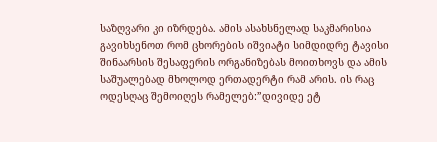საზღვარი კი იზრდება. ამის ასახსნელად საკმარისია გავიხსენოთ რომ ცხორების იშვიატი სიმდიდრე ტავისი შინაარსის შესაფერის ორგანიზებას მოითხოვს და ამის საშუალებად მხოლოდ ერთადერტი რამ არის. ის რაც ოდესღაც შემოიღეს რამელებ:”დივიდე ეტ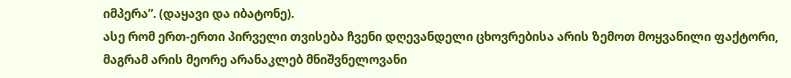იმპერა”. (დაყავი და იბატონე).
ასე რომ ერთ-ერთი პირველი თვისება ჩვენი დღევანდელი ცხოვრებისა არის ზემოთ მოყვანილი ფაქტორი, მაგრამ არის მეორე არანაკლებ მნიშვნელოვანი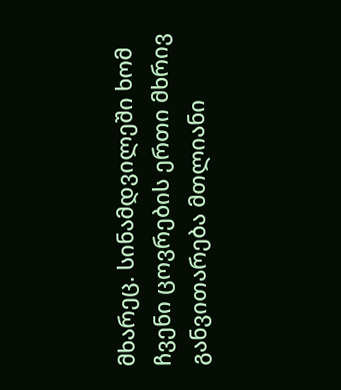მხარეც. სინამდვილეში ხომ ჩვენი ცოვრების ერთი მხრივ განვითარება მთლიანი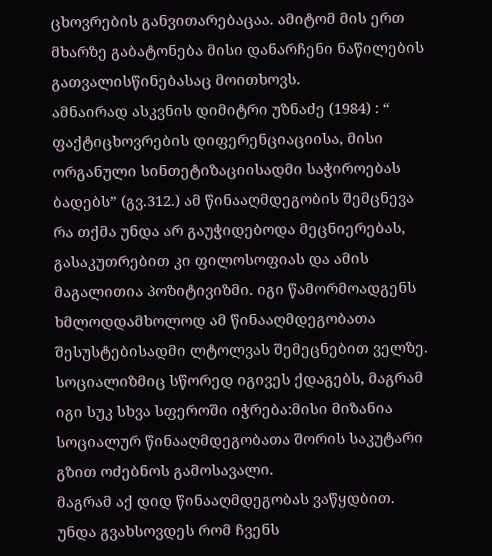ცხოვრების განვითარებაცაა. ამიტომ მის ერთ მხარზე გაბატონება მისი დანარჩენი ნაწილების გათვალისწინებასაც მოითხოვს.
ამნაირად ასკვნის დიმიტრი უზნაძე (1984) : “ ფაქტიცხოვრების დიფერენციაციისა, მისი ორგანული სინთეტიზაციისადმი საჭიროებას ბადებს” (გვ.312.) ამ წინააღმდეგობის შემცნევა რა თქმა უნდა არ გაუჭიდებოდა მეცნიერებას, გასაკუთრებით კი ფილოსოფიას და ამის მაგალითია პოზიტივიზმი. იგი წამორმოადგენს ხმლოდდამხოლოდ ამ წინააღმდეგობათა შესუსტებისადმი ლტოლვას შემეცნებით ველზე. სოციალიზმიც სწორედ იგივეს ქდაგებს, მაგრამ იგი სუკ სხვა სფეროში იჭრება:მისი მიზანია სოციალურ წინააღმდეგობათა შორის საკუტარი გზით ოძებნოს გამოსავალი.
მაგრამ აქ დიდ წინააღმდეგობას ვაწყდბით. უნდა გვახსოვდეს რომ ჩვენს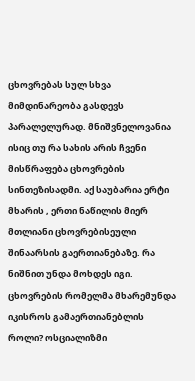ცხოვრებას სულ სხვა მიმდინარეობა გასდევს პარალელურად. მნიშვნელოვანია ისიც თუ რა სახის არის ჩვენი მისწრაფება ცხოვრების სინთეზისადმი. აქ საუბარია ერტი მხარის , ერთი ნაწილის მიერ მთლიანი ცხოვრებისეული შინაარსის გაერთიანებაზე. რა ნიშნით უნდა მოხდეს იგი. ცხოვრების რომელმა მხარემუნდა იკისროს გამაერთიანებლის როლი? ოსციალიზმი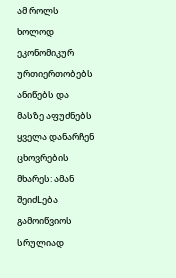ამ როლს ხოლოდ ეკონომიკურ ურთიერთობებს ანიწებს და მასზე აფუძნებს ყველა დანარჩენ ცხოვრების მხარეს: ამან შეიძLება გამოიწვიოს სრულიად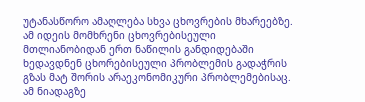უტანასწორო ამაღლება სხვა ცხოვრების მხარეებზე. ამ იდეის მომხრენი ცხოვრებისეული მთლიანობიდან ერთ ნაწილის განდიდებაში ხედავდნენ ცხორებისეული პრობლემის გადაჭრის გზას მატ შორის არაეკონომიკური პრობლემებისაც. ამ ნიადაგზე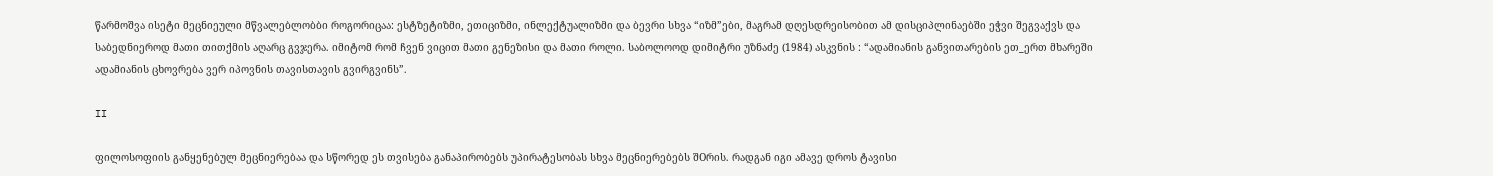წარმოშვა ისეტი მეცნიეული მწვალებლობბი როგორიცაა: ესტზეტიზმი, ეთიციზმი, ინლექტუალიზმი და ბევრი სხვა “იზმ”ები, მაგრამ დღესდრეისობით ამ დისციპლინაებში ეჭვი შეგვაქვს და საბედნიეროდ მათი თითქმის აღარც გვჯერა. იმიტომ რომ ჩვენ ვიცით მათი გენეზისი და მათი როლი. საბოლოოდ დიმიტრი უზნაძე (1984) ასკვნის : “ადამიანის განვითარების ეთ_ერთ მხარეში ადამიანის ცხოვრება ვერ იპოვნის თავისთავის გვირგვინს”.

II

ფილოსოფიის განყენებულ მეცნიერებაა და სწორედ ეს თვისება განაპირობებს უპირატესობას სხვა მეცნიერებებს შOრის. რადგან იგი ამავე დროს ტავისი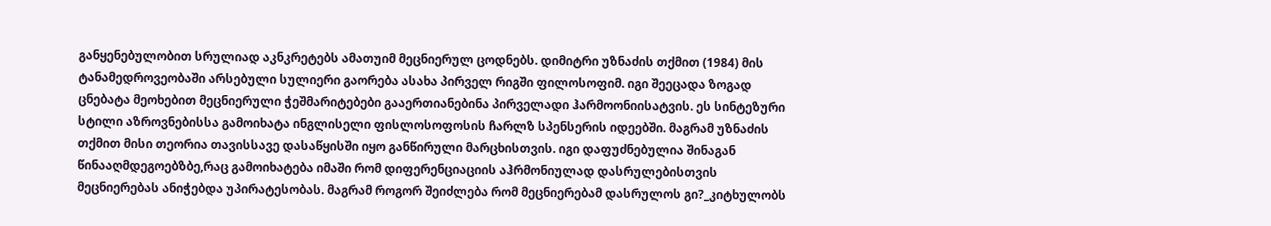განყენებულობით სრულიად აკნკრეტებს ამათუიმ მეცნიერულ ცოდნებს. დიმიტრი უზნაძის თქმით (1984) მის ტანამედროვეობაში არსებული სულიერი გაორება ასახა პირველ რიგში ფილოსოფიმ. იგი შეეცადა ზოგად ცნებატა მეოხებით მეცნიერული ჭეშმარიტებები გააერთიანებინა პირველადი ჰარმოონიისატვის. ეს სინტეზური სტილი აზროვნებისსა გამოიხატა ინგლისელი ფისლოსოფოსის ჩარლზ სპენსერის იდეებში. მაგრამ უზნაძის თქმით მისი თეორია თავისსავე დასაწყისში იყო განწირული მარცხისთვის. იგი დაფუძნებულია შინაგან წინააღმდეგოებზბე,რაც გამოიხატება იმაში რომ დიფერენციაციის აჰრმონიულად დასრულებისთვის მეცნიერებას ანიჭებდა უპირატესობას. მაგრამ როგორ შეიძლება რომ მეცნიერებამ დასრულოს გი?_კიტხულობს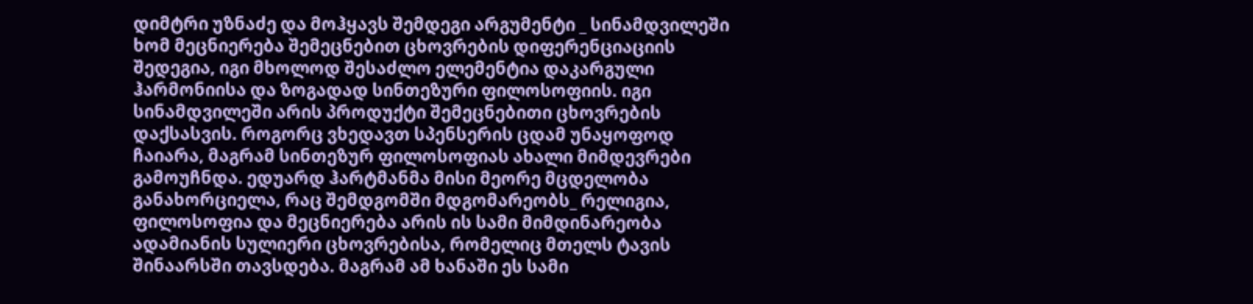დიმტრი უზნაძე და მოჰყავს შემდეგი არგუმენტი _ სინამდვილეში ხომ მეცნიერება შემეცნებით ცხოვრების დიფერენციაციის შედეგია, იგი მხოლოდ შესაძლო ელემენტია დაკარგული ჰარმონიისა და ზოგადად სინთეზური ფილოსოფიის. იგი სინამდვილეში არის პროდუქტი შემეცნებითი ცხოვრების დაქსასვის. როგორც ვხედავთ სპენსერის ცდამ უნაყოფოდ ჩაიარა, მაგრამ სინთეზურ ფილოსოფიას ახალი მიმდევრები გამოუჩნდა. ედუარდ ჰარტმანმა მისი მეორე მცდელობა განახორციელა, რაც შემდგომში მდგომარეობს_ რელიგია, ფილოსოფია და მეცნიერება არის ის სამი მიმდინარეობა ადამიანის სულიერი ცხოვრებისა, რომელიც მთელს ტავის შინაარსში თავსდება. მაგრამ ამ ხანაში ეს სამი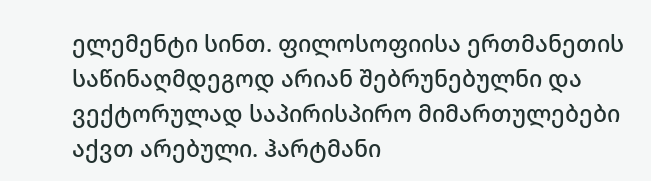ელემენტი სინთ. ფილოსოფიისა ერთმანეთის საწინაღმდეგოდ არიან შებრუნებულნი და ვექტორულად საპირისპირო მიმართულებები აქვთ არებული. ჰარტმანი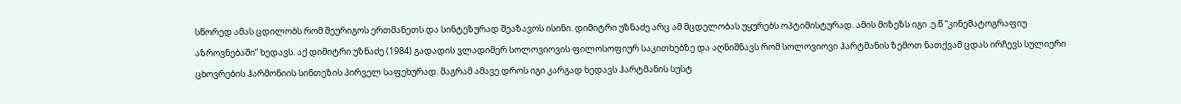სწორედ ამას ცდილობს რომ შეურიგოს ერთმანეთს და სინტეზურად შეაზავოს ისინი. დიმიტრი უზნაძე არც ამ მცდელობას უყურებს ოპტიმისტურად. ამის მიზეზს იგი .ე.წ “კინემატოგრაფიუ აზროვნებაში” ხედავს. აქ დიმიტრი უზნაძე (1984) გადადის ვლადიმერ სოლოვიოვის ფილოსოფიურ საკითხებზე და აღნიშნავს რომ სოლოვიოვი ჰარტმანის ზემოთ ნათქვამ ცდას ირჩევს სულიერი ცხოვრების ჰარმონიის სინთეზის პირველ საფეხურად. მაგრამ ამავე დროს იგი კარგად ხედავს ჰარტმანის სუსტ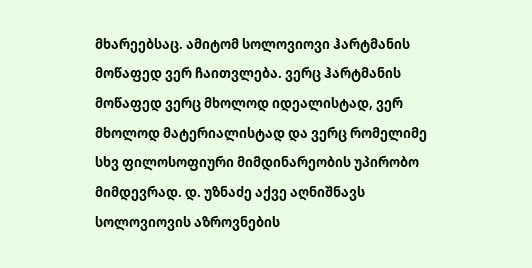მხარეებსაც. ამიტომ სოლოვიოვი ჰარტმანის მოწაფედ ვერ ჩაითვლება. ვერც ჰარტმანის მოწაფედ ვერც მხოლოდ იდეალისტად, ვერ მხოლოდ მატერიალისტად და ვერც რომელიმე სხვ ფილოსოფიური მიმდინარეობის უპირობო მიმდევრად. დ. უზნაძე აქვე აღნიშნავს სოლოვიოვის აზროვნების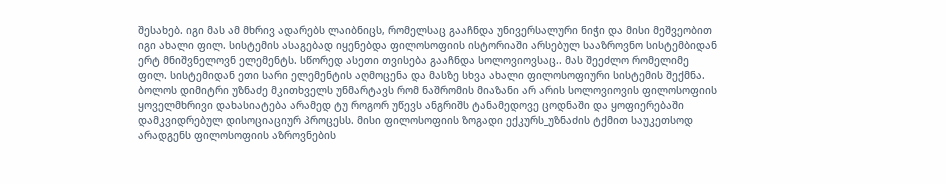შესახებ. იგი მას ამ მხრივ ადარებს ლაიბნიცს, რომელსაც გააჩნდა უნივერსალური ნიჭი და მისი მეშვეობით იგი ახალი ფილ. სისტემის ასაგებად იყენებდა ფილოსოფიის ისტორიაში არსებულ სააზროვნო სისტემბიდან ერტ მნიშვნელოვნ ელემენტს. სწორედ ასეთი თვისება გააჩნდა სოლოვიოვსაც.. მას შეეძლო რომელიმე ფილ. სისტემიდან ეთი სარი ელემენტის აღმოცენა და მასზე სხვა ახალი ფილოსოფიური სისტემის შექმნა. ბოლოს დიმიტრი უზნაძე მკითხველს უნმარტავს რომ ნაშრომის მიაზანი არ არის სოლოვიოვის ფილოსოფიის ყოველმხრივი დახასიატება არამედ ტუ როგორ უწევს ანგრიშს ტანამედოვე ცოდნაში და ყოფიერებაში დამკვიდრებულ დისოციაციურ პროცესს. მისი ფილოსოფიის ზოგადი ექკურს_უზნაძის ტქმით საუკეთსოდ არადგენს ფილოსოფიის აზროვნების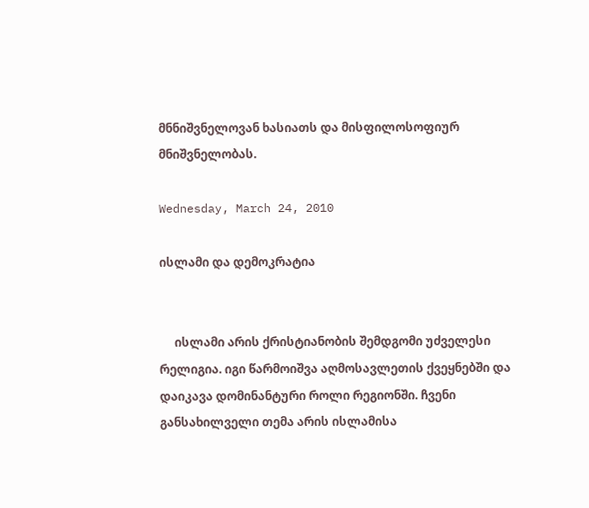მნნიშვნელოვან ხასიათს და მისფილოსოფიურ მნიშვნელობას.

Wednesday, March 24, 2010

ისლამი და დემოკრატია


     ისლამი არის ქრისტიანობის შემდგომი უძველესი რელიგია. იგი წარმოიშვა აღმოსავლეთის ქვეყნებში და დაიკავა დომინანტური როლი რეგიონში. ჩვენი განსახილველი თემა არის ისლამისა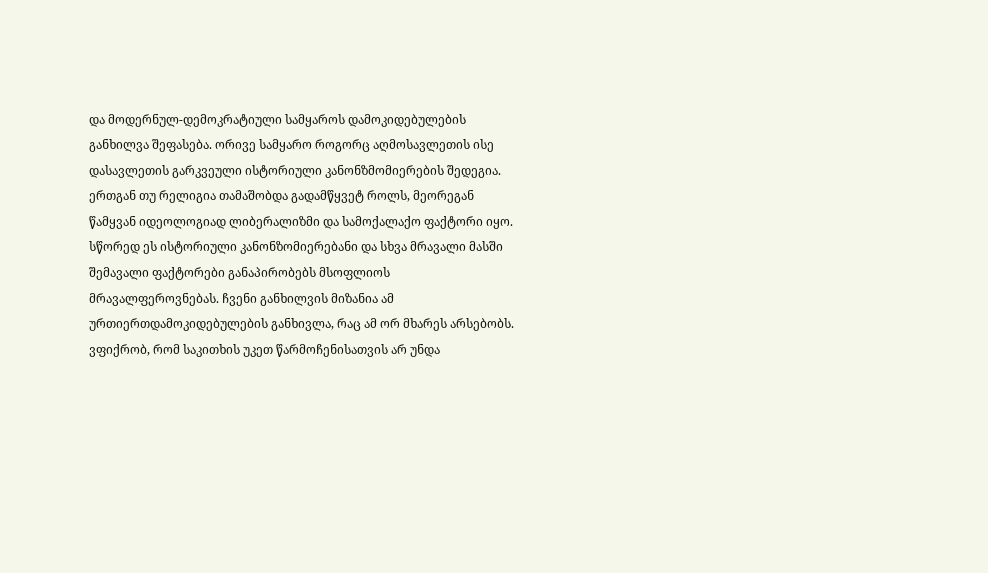და მოდერნულ-დემოკრატიული სამყაროს დამოკიდებულების განხილვა შეფასება. ორივე სამყარო როგორც აღმოსავლეთის ისე დასავლეთის გარკვეული ისტორიული კანონზმომიერების შედეგია. ერთგან თუ რელიგია თამაშობდა გადამწყვეტ როლს, მეორეგან წამყვან იდეოლოგიად ლიბერალიზმი და სამოქალაქო ფაქტორი იყო. სწორედ ეს ისტორიული კანონზომიერებანი და სხვა მრავალი მასში შემავალი ფაქტორები განაპირობებს მსოფლიოს მრავალფეროვნებას. ჩვენი განხილვის მიზანია ამ ურთიერთდამოკიდებულების განხივლა, რაც ამ ორ მხარეს არსებობს. ვფიქრობ, რომ საკითხის უკეთ წარმოჩენისათვის არ უნდა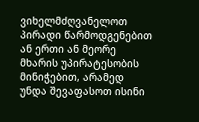ვიხელმძღვანელოთ პირადი წარმოდგენებით ან ერთი ან მეორე მხარის უპირატესობის მინიჭებით, არამედ უნდა შევაფასოთ ისინი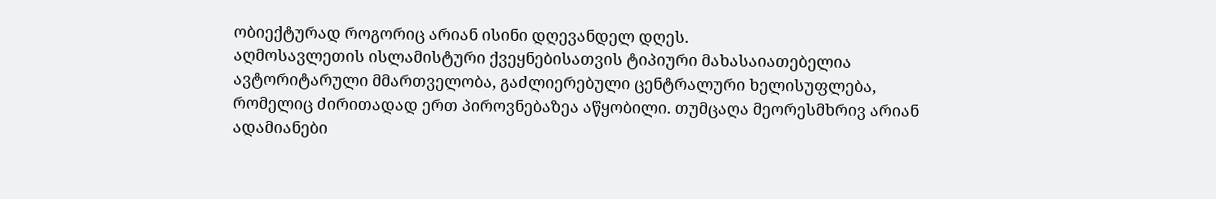ობიექტურად როგორიც არიან ისინი დღევანდელ დღეს.
აღმოსავლეთის ისლამისტური ქვეყნებისათვის ტიპიური მახასაიათებელია ავტორიტარული მმართველობა, გაძლიერებული ცენტრალური ხელისუფლება, რომელიც ძირითადად ერთ პიროვნებაზეა აწყობილი. თუმცაღა მეორესმხრივ არიან ადამიანები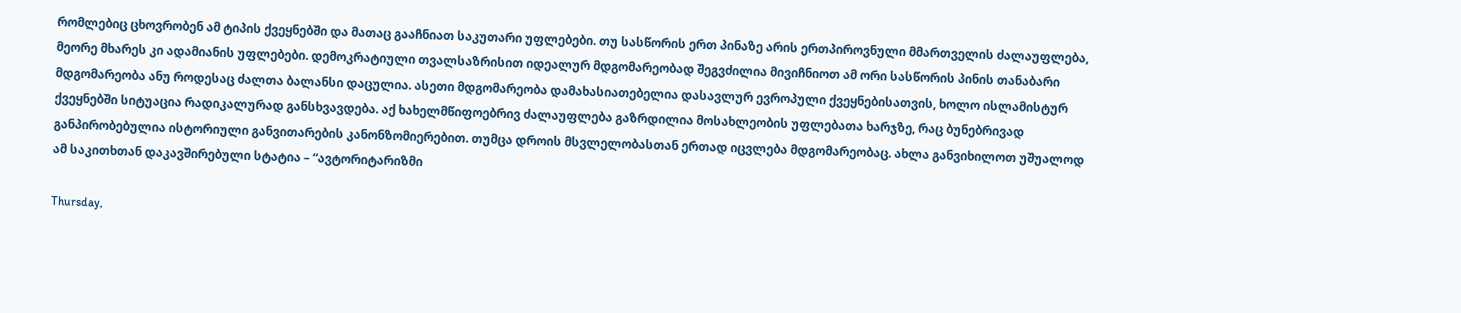რომლებიც ცხოვრობენ ამ ტიპის ქვეყნებში და მათაც გააჩნიათ საკუთარი უფლებები. თუ სასწორის ერთ პინაზე არის ერთპიროვნული მმართველის ძალაუფლება, მეორე მხარეს კი ადამიანის უფლებები. დემოკრატიული თვალსაზრისით იდეალურ მდგომარეობად შეგვძილია მივიჩნიოთ ამ ორი სასწორის პინის თანაბარი მდგომარეობა ანუ როდესაც ძალთა ბალანსი დაცულია. ასეთი მდგომარეობა დამახასიათებელია დასავლურ ევროპული ქვეყნებისათვის, ხოლო ისლამისტურ ქვეყნებში სიტუაცია რადიკალურად განსხვავდება. აქ ხახელმწიფოებრივ ძალაუფლება გაზრდილია მოსახლეობის უფლებათა ხარჯზე, რაც ბუნებრივად განპირობებულია ისტორიული განვითარების კანონზომიერებით. თუმცა დროის მსვლელობასთან ერთად იცვლება მდგომარეობაც. ახლა განვიხილოთ უშუალოდ ამ საკითხთან დაკავშირებული სტატია – “ავტორიტარიზმი

Thursday,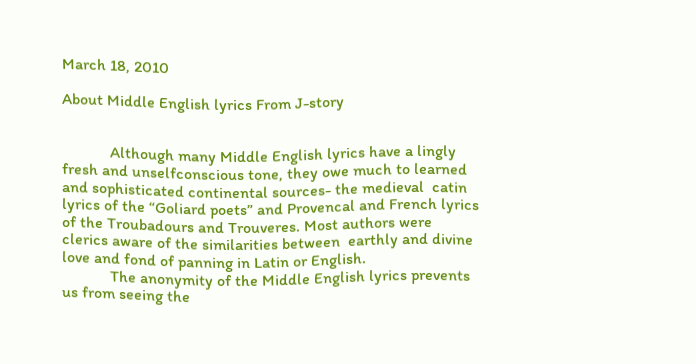March 18, 2010

About Middle English lyrics From J-story


            Although many Middle English lyrics have a lingly fresh and unselfconscious tone, they owe much to learned and sophisticated continental sources- the medieval  catin lyrics of the “Goliard poets” and Provencal and French lyrics of the Troubadours and Trouveres. Most authors were clerics aware of the similarities between  earthly and divine love and fond of panning in Latin or English.
            The anonymity of the Middle English lyrics prevents us from seeing the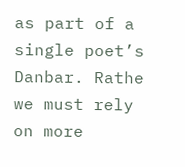as part of a single poet’s Danbar. Rathe we must rely on more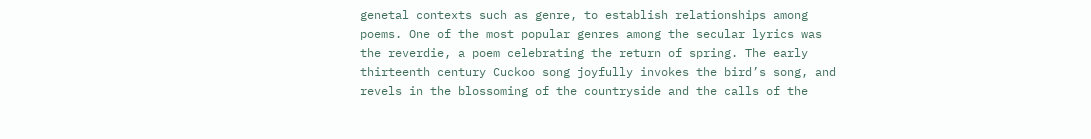genetal contexts such as genre, to establish relationships among poems. One of the most popular genres among the secular lyrics was the reverdie, a poem celebrating the return of spring. The early thirteenth century Cuckoo song joyfully invokes the bird’s song, and revels in the blossoming of the countryside and the calls of the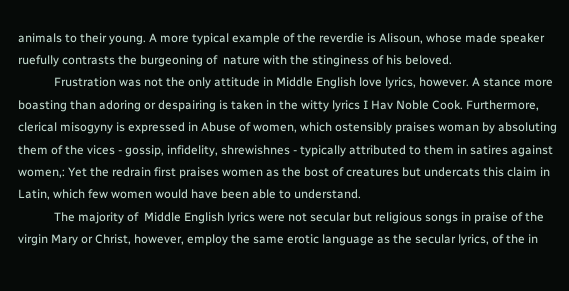animals to their young. A more typical example of the reverdie is Alisoun, whose made speaker ruefully contrasts the burgeoning of  nature with the stinginess of his beloved.
            Frustration was not the only attitude in Middle English love lyrics, however. A stance more boasting than adoring or despairing is taken in the witty lyrics I Hav Noble Cook. Furthermore, clerical misogyny is expressed in Abuse of women, which ostensibly praises woman by absoluting them of the vices - gossip, infidelity, shrewishnes - typically attributed to them in satires against women,: Yet the redrain first praises women as the bost of creatures but undercats this claim in Latin, which few women would have been able to understand.
            The majority of  Middle English lyrics were not secular but religious songs in praise of the virgin Mary or Christ, however, employ the same erotic language as the secular lyrics, of the in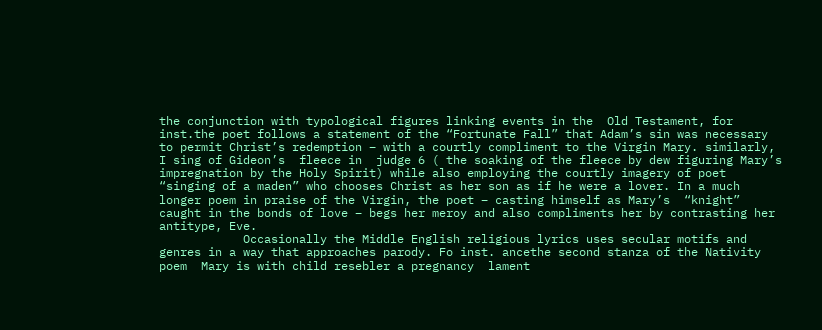the conjunction with typological figures linking events in the  Old Testament, for inst.the poet follows a statement of the “Fortunate Fall” that Adam’s sin was necessary to permit Christ’s redemption – with a courtly compliment to the Virgin Mary. similarly, I sing of Gideon’s  fleece in  judge 6 ( the soaking of the fleece by dew figuring Mary’s impregnation by the Holy Spirit) while also employing the courtly imagery of poet  “singing of a maden” who chooses Christ as her son as if he were a lover. In a much longer poem in praise of the Virgin, the poet – casting himself as Mary’s  “knight” caught in the bonds of love – begs her meroy and also compliments her by contrasting her antitype, Eve.
            Occasionally the Middle English religious lyrics uses secular motifs and genres in a way that approaches parody. Fo inst. ancethe second stanza of the Nativity poem  Mary is with child resebler a pregnancy  lament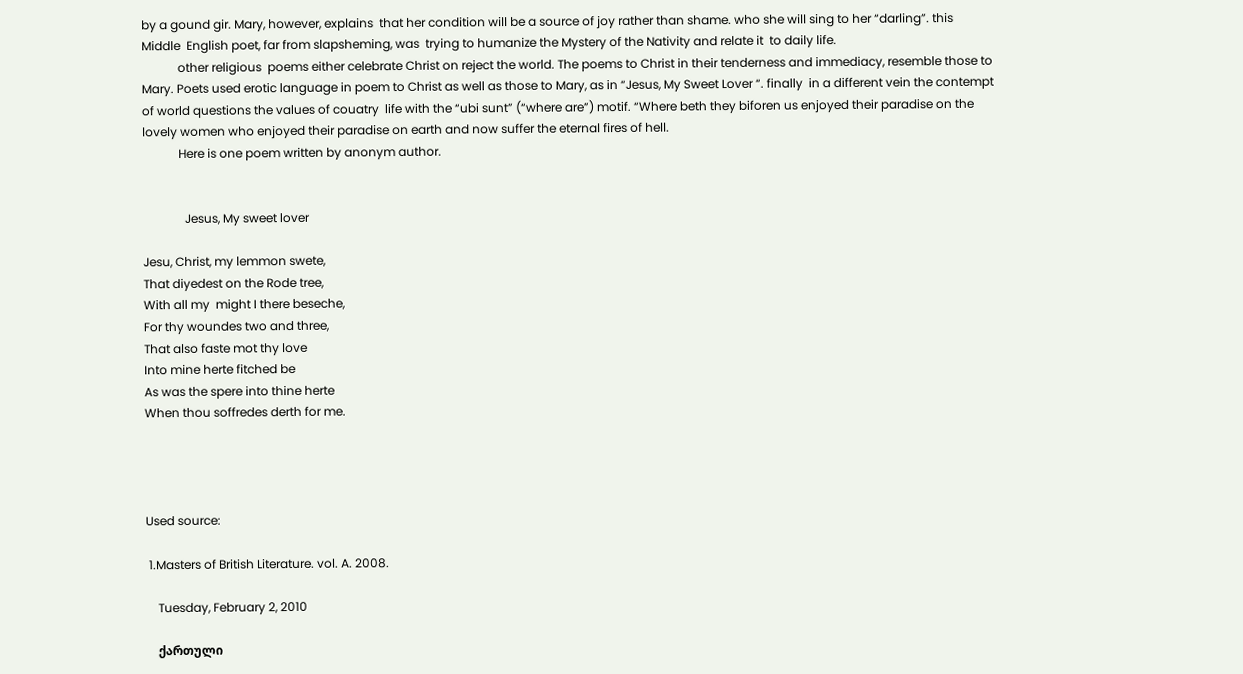by a gound gir. Mary, however, explains  that her condition will be a source of joy rather than shame. who she will sing to her “darling”. this  Middle  English poet, far from slapsheming, was  trying to humanize the Mystery of the Nativity and relate it  to daily life.
            other religious  poems either celebrate Christ on reject the world. The poems to Christ in their tenderness and immediacy, resemble those to Mary. Poets used erotic language in poem to Christ as well as those to Mary, as in “Jesus, My Sweet Lover “. finally  in a different vein the contempt of world questions the values of couatry  life with the “ubi sunt” (“where are”) motif. “Where beth they biforen us enjoyed their paradise on the lovely women who enjoyed their paradise on earth and now suffer the eternal fires of hell.
            Here is one poem written by anonym author.


              Jesus, My sweet lover

Jesu, Christ, my lemmon swete,
That diyedest on the Rode tree,
With all my  might I there beseche,
For thy woundes two and three,
That also faste mot thy love
Into mine herte fitched be
As was the spere into thine herte
When thou soffredes derth for me.




Used source:

 1.Masters of British Literature. vol. A. 2008.

    Tuesday, February 2, 2010

    ქართული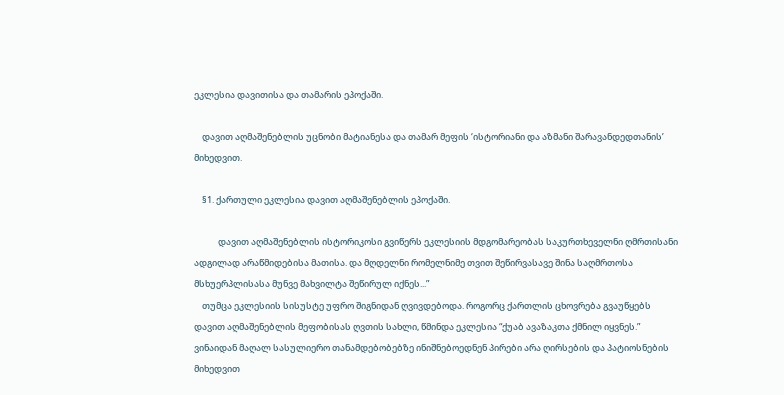ეკლესია დავითისა და თამარის ეპოქაში.

    დავით აღმაშენებლის უცნობი მატიანესა და თამარ მეფის ‘ისტორიანი და აზმანი შარავანდედთანის’ მიხედვით.

    §1. ქართული ეკლესია დავით აღმაშენებლის ეპოქაში.

            დავით აღმაშენებლის ისტორიკოსი გვიწერს ეკლესიის მდგომარეობას საკურთხეველნი ღმრთისანი ადგილად არაწმიდებისა მათისა. და მღდელნი რომელნიმე თვით შეწირვასავე შინა საღმრთოსა მსხუერპლისასა მუნვე მახვილტა შეწირულ იქნეს...”
    თუმცა ეკლესიის სისუსტე უფრო შიგნიდან ღვივდებოდა. როგორც ქართლის ცხოვრება გვაუწყებს დავით აღმაშენებლის მეფობისას ღვთის სახლი, წმინდა ეკლესია “ქუაბ ავაზაკთა ქმნილ იყვნეს.” ვინაიდან მაღალ სასულიერო თანამდებობებზე ინიშნებოედნენ პირები არა ღირსების და პატიოსნების მიხედვით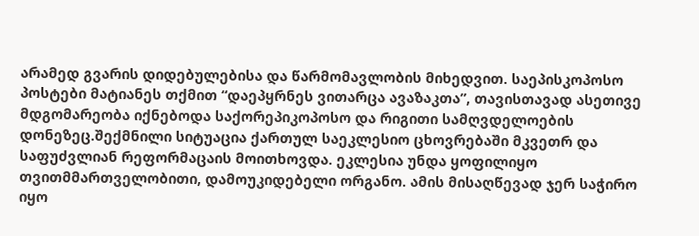არამედ გვარის დიდებულებისა და წარმომავლობის მიხედვით. საეპისკოპოსო პოსტები მატიანეს თქმით “დაეპყრნეს ვითარცა ავაზაკთა”, თავისთავად ასეთივე მდგომარეობა იქნებოდა საქორეპიკოპოსო და რიგითი სამღვდელოების დონეზეც.შექმნილი სიტუაცია ქართულ საეკლესიო ცხოვრებაში მკვეთრ და საფუძვლიან რეფორმაცაის მოითხოვდა. ეკლესია უნდა ყოფილიყო თვითმმართველობითი, დამოუკიდებელი ორგანო. ამის მისაღწევად ჯერ საჭირო იყო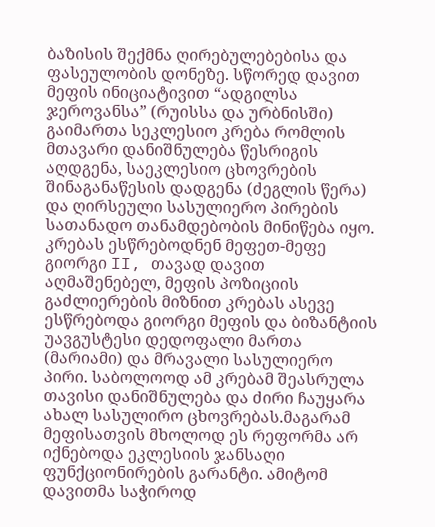ბაზისის შექმნა ღირებულებებისა და ფასეულობის დონეზე. სწორედ დავით მეფის ინიციატივით “ადგილსა ჯეროვანსა” (რუისსა და ურბნისში) გაიმართა სეკლესიო კრება რომლის მთავარი დანიშნულება წესრიგის აღდგენა, საეკლესიო ცხოვრების შინაგანაწესის დადგენა (ძეგლის წერა) და ღირსეული სასულიერო პირების სათანადო თანამდებობის მინიწება იყო. კრებას ესწრებოდნენ მეფეთ-მეფე გიორგი II, თავად დავით აღმაშენებელ, მეფის პოზიციის გაძლიერების მიზნით კრებას ასევე ესწრებოდა გიორგი მეფის და ბიზანტიის უავგუსტესი დედოფალი მართა (მარიამი) და მრავალი სასულიერო პირი. საბოლოოდ ამ კრებამ შეასრულა თავისი დანიშნულება და ძირი ჩაუყარა ახალ სასულირო ცხოვრებას.მაგარამ მეფისათვის მხოლოდ ეს რეფორმა არ იქნებოდა ეკლესიის ჯანსაღი ფუნქციონირების გარანტი. ამიტომ დავითმა საჭიროდ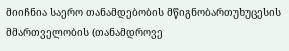მიიჩნია საერო თანამდებობის მწიგნობართუხუცესის მმართველობის (თანამდროვე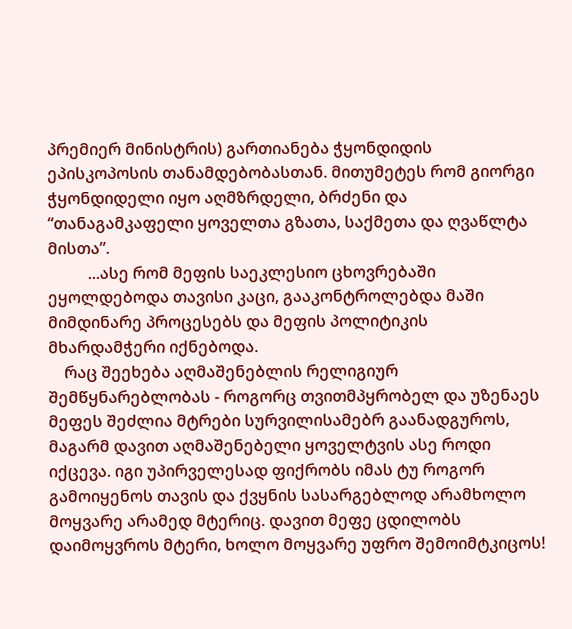პრემიერ მინისტრის) გართიანება ჭყონდიდის ეპისკოპოსის თანამდებობასთან. მითუმეტეს რომ გიორგი ჭყონდიდელი იყო აღმზრდელი, ბრძენი და “თანაგამკაფელი ყოველთა გზათა, საქმეთა და ღვაწლტა მისთა”.
          ...ასე რომ მეფის საეკლესიო ცხოვრებაში ეყოლდებოდა თავისი კაცი, გააკონტროლებდა მაში მიმდინარე პროცესებს და მეფის პოლიტიკის მხარდამჭერი იქნებოდა.
    რაც შეეხება აღმაშენებლის რელიგიურ შემწყნარებლობას - როგორც თვითმპყრობელ და უზენაეს მეფეს შეძლია მტრები სურვილისამებრ გაანადგუროს, მაგარმ დავით აღმაშენებელი ყოველტვის ასე როდი იქცევა. იგი უპირველესად ფიქრობს იმას ტუ როგორ გამოიყენოს თავის და ქვყნის სასარგებლოდ არამხოლო მოყვარე არამედ მტერიც. დავით მეფე ცდილობს დაიმოყვროს მტერი, ხოლო მოყვარე უფრო შემოიმტკიცოს!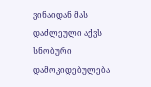ვინაიდან მას დაძლეული აქვს სნობური დამოკიდებულება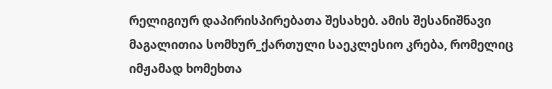რელიგიურ დაპირისპირებათა შესახებ. ამის შესანიშნავი მაგალითია სომხურ_ქართული საეკლესიო კრება, რომელიც იმჟამად ხომეხთა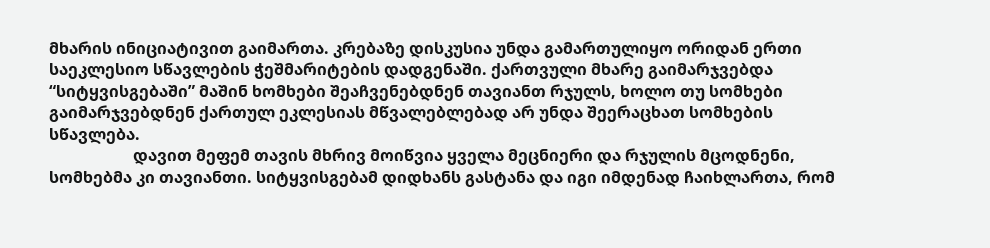მხარის ინიციატივით გაიმართა. კრებაზე დისკუსია უნდა გამართულიყო ორიდან ერთი საეკლესიო სწავლების ჭეშმარიტების დადგენაში. ქართვული მხარე გაიმარჯვებდა “სიტყვისგებაში” მაშინ ხომხები შეაჩვენებდნენ თავიანთ რჯულს, ხოლო თუ სომხები გაიმარჯვებდნენ ქართულ ეკლესიას მწვალებლებად არ უნდა შეერაცხათ სომხების სწავლება.
                     დავით მეფემ თავის მხრივ მოიწვია ყველა მეცნიერი და რჯულის მცოდნენი, სომხებმა კი თავიანთი. სიტყვისგებამ დიდხანს გასტანა და იგი იმდენად ჩაიხლართა, რომ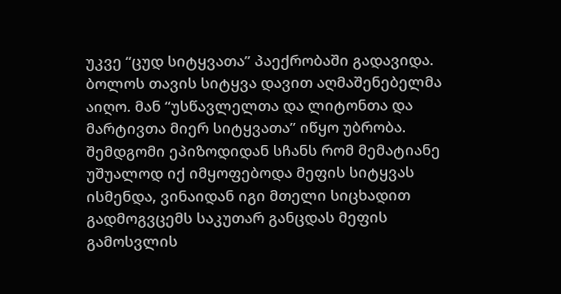უკვე “ცუდ სიტყვათა” პაექრობაში გადავიდა. ბოლოს თავის სიტყვა დავით აღმაშენებელმა აიღო. მან “უსწავლელთა და ლიტონთა და მარტივთა მიერ სიტყვათა” იწყო უბრობა. შემდგომი ეპიზოდიდან სჩანს რომ მემატიანე უშუალოდ იქ იმყოფებოდა მეფის სიტყვას ისმენდა, ვინაიდან იგი მთელი სიცხადით გადმოგვცემს საკუთარ განცდას მეფის გამოსვლის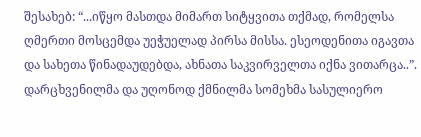შესახებ: “...იწყო მასთდა მიმართ სიტყვითა თქმად, რომელსა ღმერთი მოსცემდა უეჭუელად პირსა მისსა. ესეოდენითა იგავთა და სახეთა წინადაუდებდა, ახნათა საკვირველთა იქნა ვითარცა..”. დარცხვენილმა და უღონოდ ქმნილმა სომეხმა სასულიერო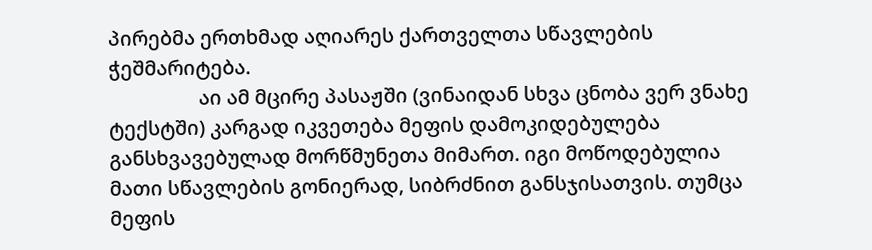პირებმა ერთხმად აღიარეს ქართველთა სწავლების ჭეშმარიტება.
                  აი ამ მცირე პასაჟში (ვინაიდან სხვა ცნობა ვერ ვნახე ტექსტში) კარგად იკვეთება მეფის დამოკიდებულება განსხვავებულად მორწმუნეთა მიმართ. იგი მოწოდებულია მათი სწავლების გონიერად, სიბრძნით განსჯისათვის. თუმცა მეფის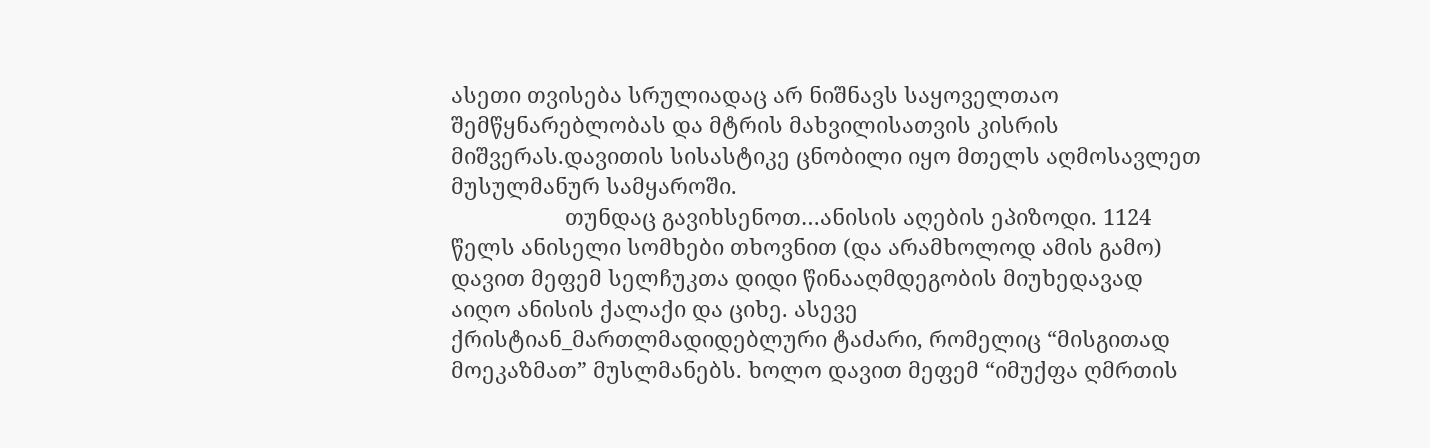ასეთი თვისება სრულიადაც არ ნიშნავს საყოველთაო შემწყნარებლობას და მტრის მახვილისათვის კისრის მიშვერას.დავითის სისასტიკე ცნობილი იყო მთელს აღმოსავლეთ მუსულმანურ სამყაროში.
                   თუნდაც გავიხსენოთ…ანისის აღების ეპიზოდი. 1124 წელს ანისელი სომხები თხოვნით (და არამხოლოდ ამის გამო) დავით მეფემ სელჩუკთა დიდი წინააღმდეგობის მიუხედავად აიღო ანისის ქალაქი და ციხე. ასევე ქრისტიან_მართლმადიდებლური ტაძარი, რომელიც “მისგითად მოეკაზმათ” მუსლმანებს. ხოლო დავით მეფემ “იმუქფა ღმრთის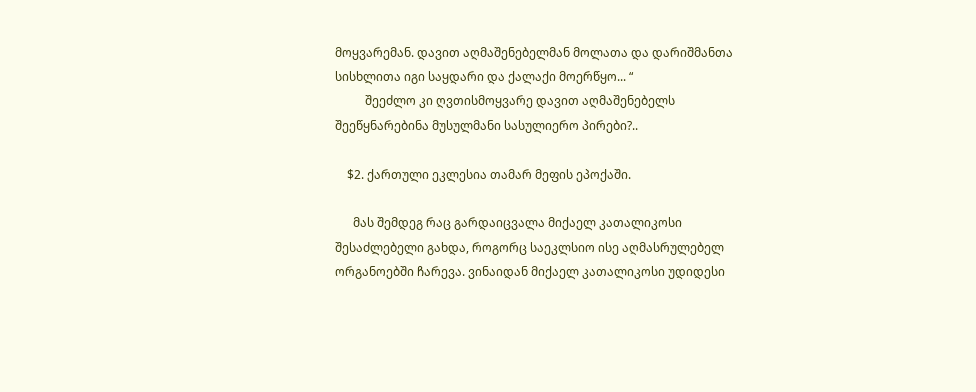მოყვარემან. დავით აღმაშენებელმან მოლათა და დარიშმანთა სისხლითა იგი საყდარი და ქალაქი მოერწყო... “
          შეეძლო კი ღვთისმოყვარე დავით აღმაშენებელს შეეწყნარებინა მუსულმანი სასულიერო პირები?..

    $2. ქართული ეკლესია თამარ მეფის ეპოქაში.

      მას შემდეგ რაც გარდაიცვალა მიქაელ კათალიკოსი შესაძლებელი გახდა, როგორც საეკლსიო ისე აღმასრულებელ ორგანოებში ჩარევა. ვინაიდან მიქაელ კათალიკოსი უდიდესი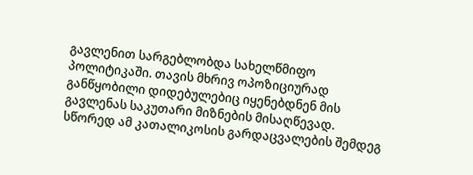გავლენით სარგებლობდა სახელწმიფო პოლიტიკაში. თავის მხრივ ოპოზიციურად განწყობილი დიდებულებიც იყენებდნენ მის გავლენას საკუთარი მიზნების მისაღწევად. სწორედ ამ კათალიკოსის გარდაცვალების შემდეგ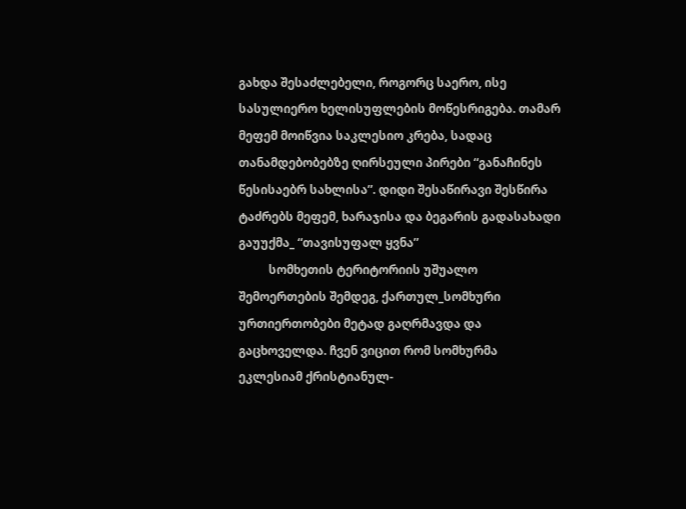გახდა შესაძლებელი, როგორც საერო, ისე სასულიერო ხელისუფლების მოწესრიგება. თამარ მეფემ მოიწვია საკლესიო კრება, სადაც თანამდებობებზე ღირსეული პირები “განაჩინეს წესისაებრ სახლისა”. დიდი შესაწირავი შესწირა ტაძრებს მეფემ, ხარაჯისა და ბეგარის გადასახადი გაუუქმა_ “თავისუფალ ყვნა”
          სომხეთის ტერიტორიის უშუალო შემოერთების შემდეგ, ქართულ_სომხური ურთიერთობები მეტად გაღრმავდა და გაცხოველდა. ჩვენ ვიცით რომ სომხურმა ეკლესიამ ქრისტიანულ-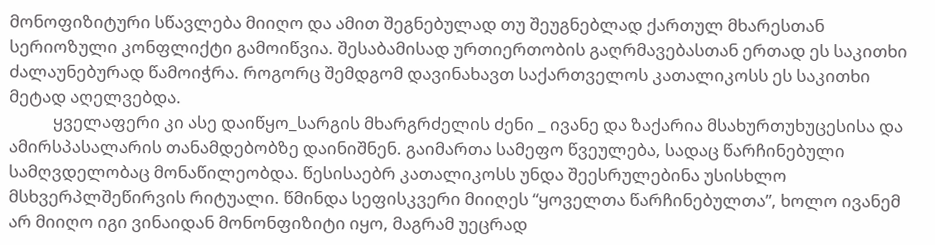მონოფიზიტური სწავლება მიიღო და ამით შეგნებულად თუ შეუგნებლად ქართულ მხარესთან სერიოზული კონფლიქტი გამოიწვია. შესაბამისად ურთიერთობის გაღრმავებასთან ერთად ეს საკითხი ძალაუნებურად წამოიჭრა. როგორც შემდგომ დავინახავთ საქართველოს კათალიკოსს ეს საკითხი მეტად აღელვებდა.
           ყველაფერი კი ასე დაიწყო_სარგის მხარგრძელის ძენი _ ივანე და ზაქარია მსახურთუხუცესისა და ამირსპასალარის თანამდებობზე დაინიშნენ. გაიმართა სამეფო წვეულება, სადაც წარჩინებული სამღვდელობაც მონაწილეობდა. წესისაებრ კათალიკოსს უნდა შეესრულებინა უსისხლო მსხვერპლშეწირვის რიტუალი. წმინდა სეფისკვერი მიიღეს “ყოველთა წარჩინებულთა”, ხოლო ივანემ არ მიიღო იგი ვინაიდან მონონფიზიტი იყო, მაგრამ უეცრად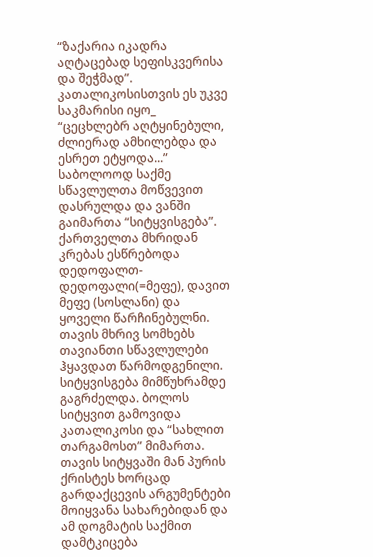“ზაქარია იკადრა აღტაცებად სეფისკვერისა და შეჭმად”. კათალიკოსისთვის ეს უკვე საკმარისი იყო_ “ცეცხლებრ აღტყინებული, ძლიერად ამხილებდა და ესრეთ ეტყოდა...” საბოლოოდ საქმე სწავლულთა მოწვევით დასრულდა და ვანში გაიმართა “სიტყვისგება”. ქართველთა მხრიდან კრებას ესწრებოდა დედოფალთ-დედოფალი(=მეფე), დავით მეფე (სოსლანი) და ყოველი წარჩინებულნი. თავის მხრივ სომხებს თავიანთი სწავლულები ჰყავდათ წარმოდგენილი. სიტყვისგება მიმწუხრამდე გაგრძელდა. ბოლოს სიტყვით გამოვიდა კათალიკოსი და “სახლით თარგამოსთ” მიმართა. თავის სიტყვაში მან პურის ქრისტეს ხორცად გარდაქცევის არგუმენტები მოიყვანა სახარებიდან და ამ დოგმატის საქმით დამტკიცება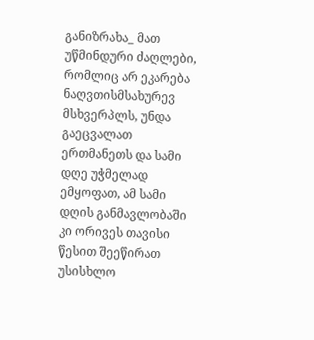განიზრახა_ მათ უწმინდური ძაღლები, რომლიც არ ეკარება ნაღვთისმსახურევ მსხვერპლს, უნდა გაეცვალათ ერთმანეთს და სამი დღე უჭმელად ემყოფათ, ამ სამი დღის განმავლობაში კი ორივეს თავისი წესით შეეწირათ უსისხლო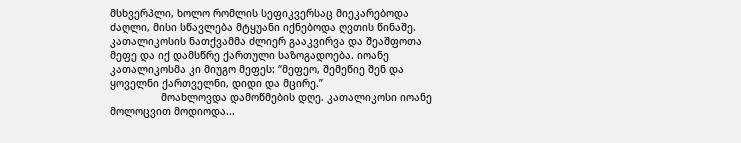მსხვერპლი, ხოლო რომლის სეფიკვერსაც მიეკარებოდა ძაღლი, მისი სწავლება მტყუანი იქნებოდა ღვთის წინაშე. კათალიკოსის ნათქვამმა ძლიერ გააკვირვა და შეაშფოთა მეფე და იქ დამსწრე ქართული საზოგადოება. იოანე კათალიკოსმა კი მიუგო მეფეს: “მეფეო, შემეწიე შენ და ყოველნი ქართველნი, დიდი და მცირე.”
                 მოახლოვდა დამოწმების დღე. კათალიკოსი იოანე მოლოცვით მოდიოდა...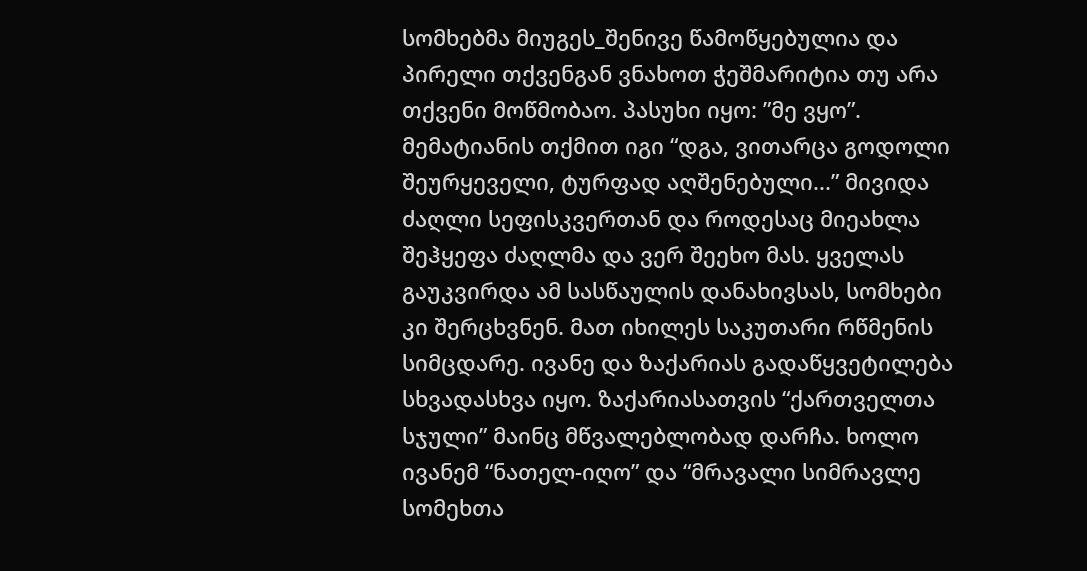სომხებმა მიუგეს_შენივე წამოწყებულია და პირელი თქვენგან ვნახოთ ჭეშმარიტია თუ არა თქვენი მოწმობაო. პასუხი იყო: ”მე ვყო”. მემატიანის თქმით იგი “დგა, ვითარცა გოდოლი შეურყეველი, ტურფად აღშენებული...” მივიდა ძაღლი სეფისკვერთან და როდესაც მიეახლა შეჰყეფა ძაღლმა და ვერ შეეხო მას. ყველას გაუკვირდა ამ სასწაულის დანახივსას, სომხები კი შერცხვნენ. მათ იხილეს საკუთარი რწმენის სიმცდარე. ივანე და ზაქარიას გადაწყვეტილება სხვადასხვა იყო. ზაქარიასათვის “ქართველთა სჯული” მაინც მწვალებლობად დარჩა. ხოლო ივანემ “ნათელ-იღო” და “მრავალი სიმრავლე სომეხთა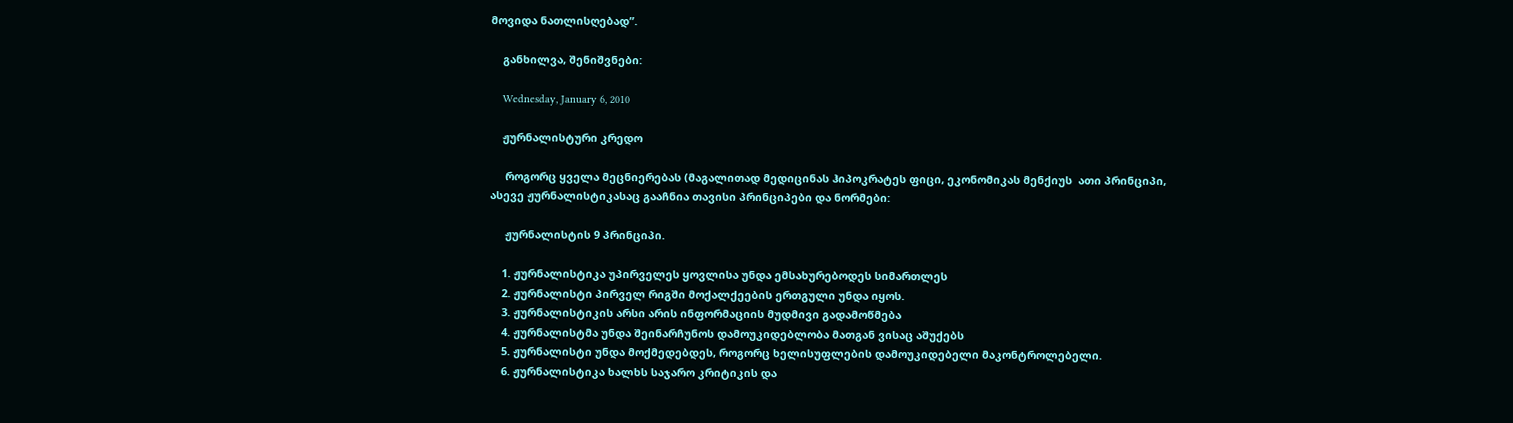მოვიდა ნათლისღებად”.

    განხილვა, შენიშვნები:

    Wednesday, January 6, 2010

    ჟურნალისტური კრედო

     როგორც ყველა მეცნიერებას (მაგალითად მედიცინას ჰიპოკრატეს ფიცი, ეკონომიკას მენქიუს  ათი პრინციპი, ასევე ჟურნალისტიკასაც გააჩნია თავისი პრინციპები და ნორმები:

     ჟურნალისტის 9 პრინციპი.

    1. ჟურნალისტიკა უპირველეს ყოვლისა უნდა ემსახურებოდეს სიმართლეს
    2. ჟურნალისტი პირველ რიგში მოქალქეების ერთგული უნდა იყოს.
    3. ჟურნალისტიკის არსი არის ინფორმაციის მუდმივი გადამოწმება
    4. ჟურნალისტმა უნდა შეინარჩუნოს დამოუკიდებლობა მათგან ვისაც აშუქებს
    5. ჟურნალისტი უნდა მოქმედებდეს, როგორც ხელისუფლების დამოუკიდებელი მაკონტროლებელი.
    6. ჟურნალისტიკა ხალხს საჯარო კრიტიკის და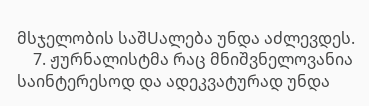მსჯელობის საშUალება უნდა აძლევდეს.
    7. ჟურნალისტმა რაც მნიშვნელოვანია საინტერესოდ და ადეკვატურად უნდა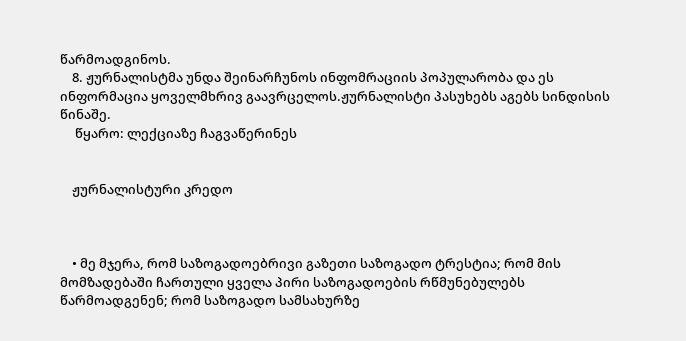წარმოადგინოს.
    8. ჟურნალისტმა უნდა შეინარჩუნოს ინფომრაციის პოპულარობა და ეს ინფორმაცია ყოველმხრივ გაავრცელოს.ჟურნალისტი პასუხებს აგებს სინდისის წინაშე.
     წყარო: ლექციაზე ჩაგვაწერინეს


    ჟურნალისტური კრედო



    • მე მჯერა, რომ საზოგადოებრივი გაზეთი საზოგადო ტრესტია; რომ მის მომზადებაში ჩართული ყველა პირი საზოგადოების რწმუნებულებს წარმოადგენენ; რომ საზოგადო სამსახურზე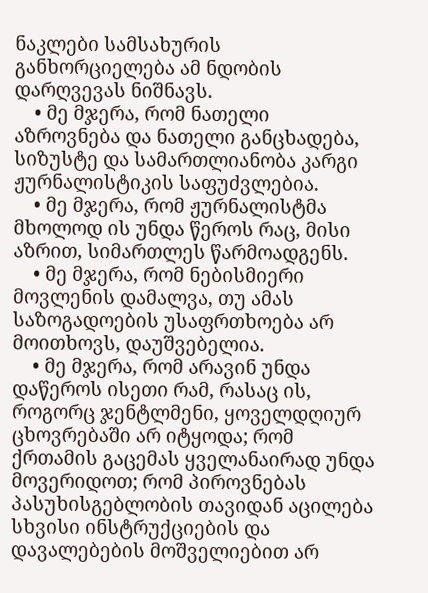ნაკლები სამსახურის განხორციელება ამ ნდობის დარღვევას ნიშნავს.
    • მე მჯერა, რომ ნათელი აზროვნება და ნათელი განცხადება, სიზუსტე და სამართლიანობა კარგი ჟურნალისტიკის საფუძვლებია.
    • მე მჯერა, რომ ჟურნალისტმა მხოლოდ ის უნდა წეროს რაც, მისი აზრით, სიმართლეს წარმოადგენს.
    • მე მჯერა, რომ ნებისმიერი მოვლენის დამალვა, თუ ამას საზოგადოების უსაფრთხოება არ მოითხოვს, დაუშვებელია.
    • მე მჯერა, რომ არავინ უნდა დაწეროს ისეთი რამ, რასაც ის, როგორც ჯენტლმენი, ყოველდღიურ ცხოვრებაში არ იტყოდა; რომ ქრთამის გაცემას ყველანაირად უნდა მოვერიდოთ; რომ პიროვნებას პასუხისგებლობის თავიდან აცილება სხვისი ინსტრუქციების და დავალებების მოშველიებით არ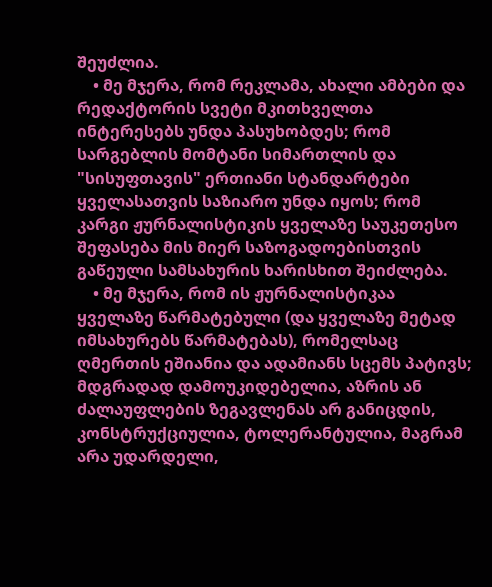შეუძლია.
    • მე მჯერა, რომ რეკლამა, ახალი ამბები და რედაქტორის სვეტი მკითხველთა ინტერესებს უნდა პასუხობდეს; რომ სარგებლის მომტანი სიმართლის და "სისუფთავის" ერთიანი სტანდარტები ყველასათვის საზიარო უნდა იყოს; რომ კარგი ჟურნალისტიკის ყველაზე საუკეთესო შეფასება მის მიერ საზოგადოებისთვის გაწეული სამსახურის ხარისხით შეიძლება.
    • მე მჯერა, რომ ის ჟურნალისტიკაა ყველაზე წარმატებული (და ყველაზე მეტად იმსახურებს წარმატებას), რომელსაც ღმერთის ეშიანია და ადამიანს სცემს პატივს; მდგრადად დამოუკიდებელია, აზრის ან ძალაუფლების ზეგავლენას არ განიცდის, კონსტრუქციულია, ტოლერანტულია, მაგრამ არა უდარდელი,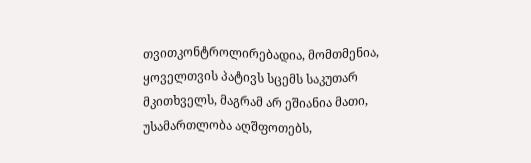თვითკონტროლირებადია, მომთმენია, ყოველთვის პატივს სცემს საკუთარ მკითხველს, მაგრამ არ ეშიანია მათი, უსამართლობა აღშფოთებს,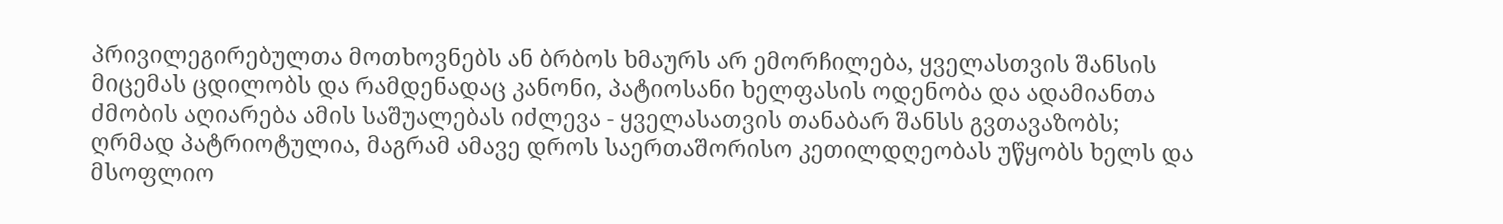პრივილეგირებულთა მოთხოვნებს ან ბრბოს ხმაურს არ ემორჩილება, ყველასთვის შანსის მიცემას ცდილობს და რამდენადაც კანონი, პატიოსანი ხელფასის ოდენობა და ადამიანთა ძმობის აღიარება ამის საშუალებას იძლევა - ყველასათვის თანაბარ შანსს გვთავაზობს; ღრმად პატრიოტულია, მაგრამ ამავე დროს საერთაშორისო კეთილდღეობას უწყობს ხელს და მსოფლიო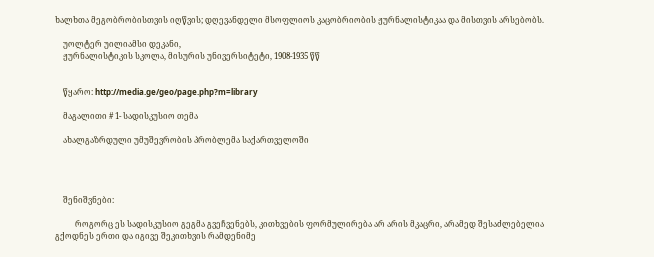ხალხთა მეგობრობისთვის იღწვის; დღევანდელი მსოფლიოს კაცობრიობის ჟურნალისტიკაა და მისთვის არსებობს.

    უოლტერ უილიამსი დეკანი,
    ჟურნალისტიკის სკოლა, მისურის უნივერსიტეტი, 1908-1935 წწ


    წყარო: http://media.ge/geo/page.php?m=library

    მაგალითი # 1- სადისკუსიო თემა

    ახალგაზრდული უმუშევრობის პრობლემა საქართველოში




    შენიშვნები:

          როგორც ეს სადისკუსიო გეგმა გვეჩვენებს, კითხვების ფორმულირება არ არის მკაცრი, არამედ შესაძლებელია გქოდნეს ერთი და იგივე შეკითხვის რამდენიმე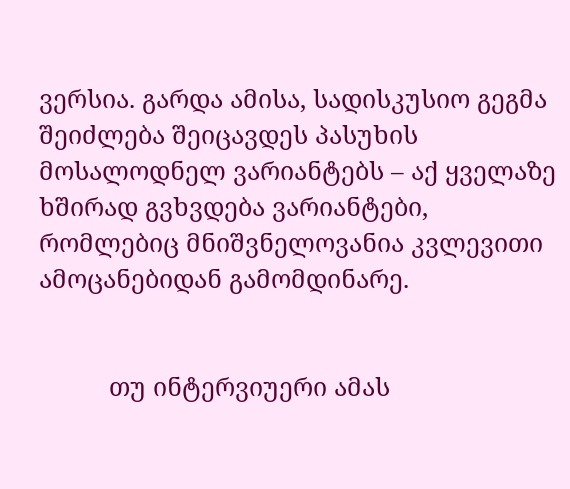ვერსია. გარდა ამისა, სადისკუსიო გეგმა შეიძლება შეიცავდეს პასუხის მოსალოდნელ ვარიანტებს – აქ ყველაზე ხშირად გვხვდება ვარიანტები, რომლებიც მნიშვნელოვანია კვლევითი ამოცანებიდან გამომდინარე.


          თუ ინტერვიუერი ამას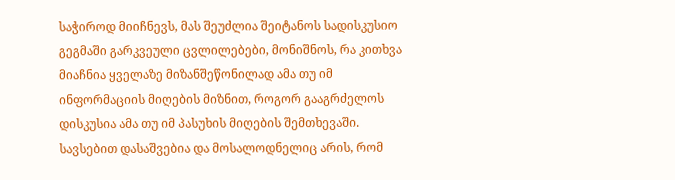საჭიროდ მიიჩნევს, მას შეუძლია შეიტანოს სადისკუსიო გეგმაში გარკვეული ცვლილებები, მონიშნოს, რა კითხვა მიაჩნია ყველაზე მიზანშეწონილად ამა თუ იმ ინფორმაციის მიღების მიზნით, როგორ გააგრძელოს დისკუსია ამა თუ იმ პასუხის მიღების შემთხევაში. სავსებით დასაშვებია და მოსალოდნელიც არის, რომ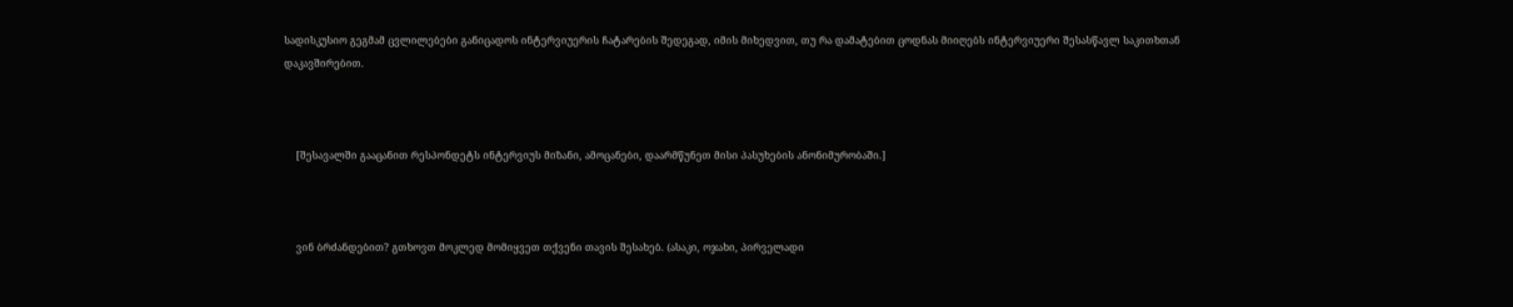სადისკუსიო გეგმამ ცვლილებები განიცადოს ინტერვიუერის ჩატარების შედეგად, იმის მიხედვით, თუ რა დამატებით ცოდნას მიიღებს ინტერვიუერი შესასწავლ საკითხთან დაკავშირებით.



    [შესავალში გააცანით რესპონდეტს ინტერვიუს მიზანი, ამოცანები, დაარმწუნეთ მისი პასუხების ანონიმურობაში.]



    ვინ ბრძანდებით? გთხოვთ მოკლედ მომიყვეთ თქვენი თავის შესახებ. (ასაკი, ოჯახი, პირველადი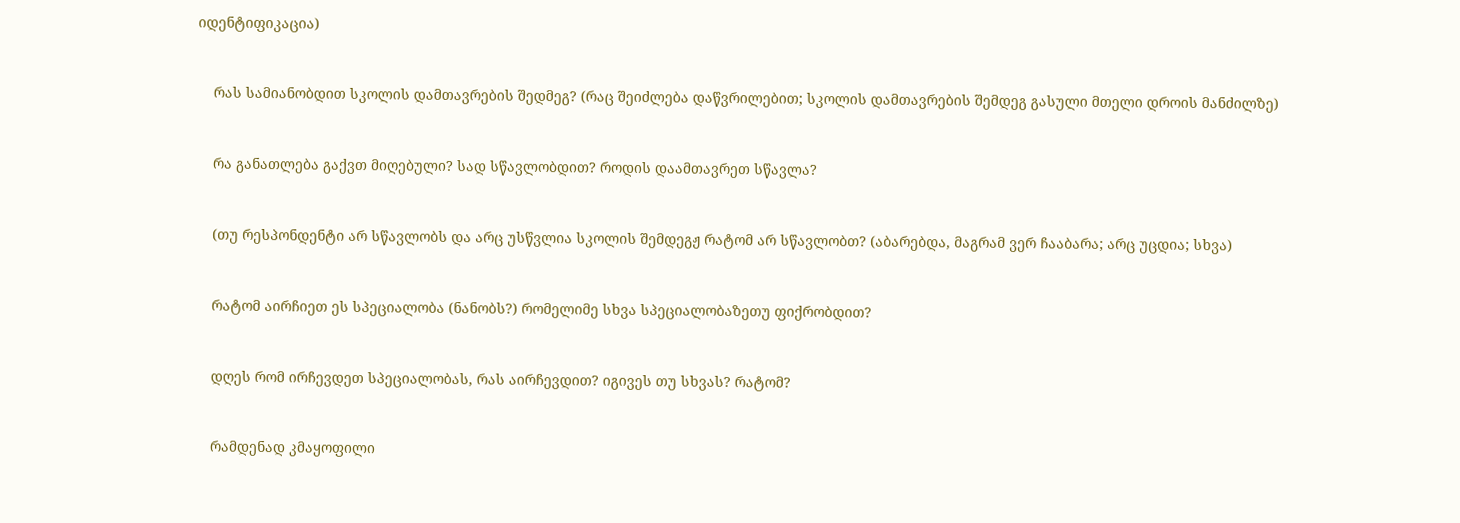იდენტიფიკაცია)


    რას სამიანობდით სკოლის დამთავრების შედმეგ? (რაც შეიძლება დაწვრილებით; სკოლის დამთავრების შემდეგ გასული მთელი დროის მანძილზე)


    რა განათლება გაქვთ მიღებული? სად სწავლობდით? როდის დაამთავრეთ სწავლა?


    (თუ რესპონდენტი არ სწავლობს და არც უსწვლია სკოლის შემდეგჟ რატომ არ სწავლობთ? (აბარებდა, მაგრამ ვერ ჩააბარა; არც უცდია; სხვა)


    რატომ აირჩიეთ ეს სპეციალობა (ნანობს?) რომელიმე სხვა სპეციალობაზეთუ ფიქრობდით?


    დღეს რომ ირჩევდეთ სპეციალობას, რას აირჩევდით? იგივეს თუ სხვას? რატომ?


    რამდენად კმაყოფილი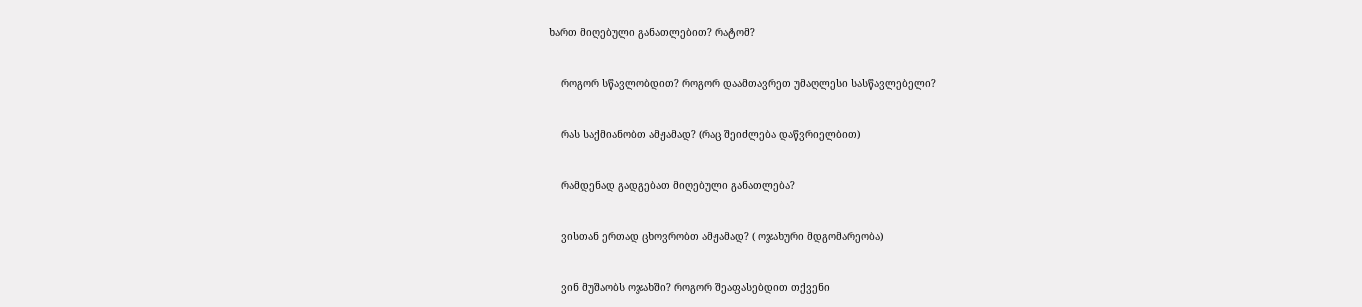ხართ მიღებული განათლებით? რატომ?


    როგორ სწავლობდით? როგორ დაამთავრეთ უმაღლესი სასწავლებელი?


    რას საქმიანობთ ამჟამად? (რაც შეიძლება დაწვრიელბით)


    რამდენად გადგებათ მიღებული განათლება?


    ვისთან ერთად ცხოვრობთ ამჟამად? ( ოჯახური მდგომარეობა)


    ვინ მუშაობს ოჯახში? როგორ შეაფასებდით თქვენი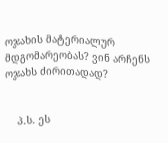ოჯახის მატერიალურ მდგომარეობას? ვინ არჩენს ოჯახს ძირითადად?


    პ.ს. ეს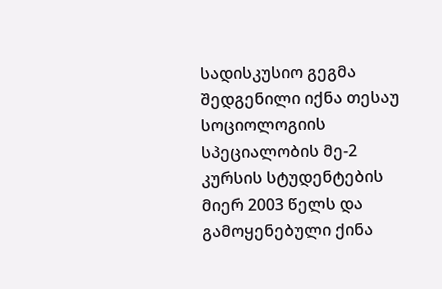სადისკუსიო გეგმა შედგენილი იქნა თესაუ სოციოლოგიის სპეციალობის მე-2 კურსის სტუდენტების მიერ 2003 წელს და გამოყენებული ქინა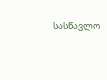სასწავლო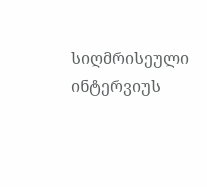სიღმრისეული ინტერვიუს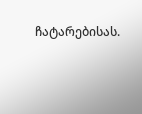ჩატარებისას.